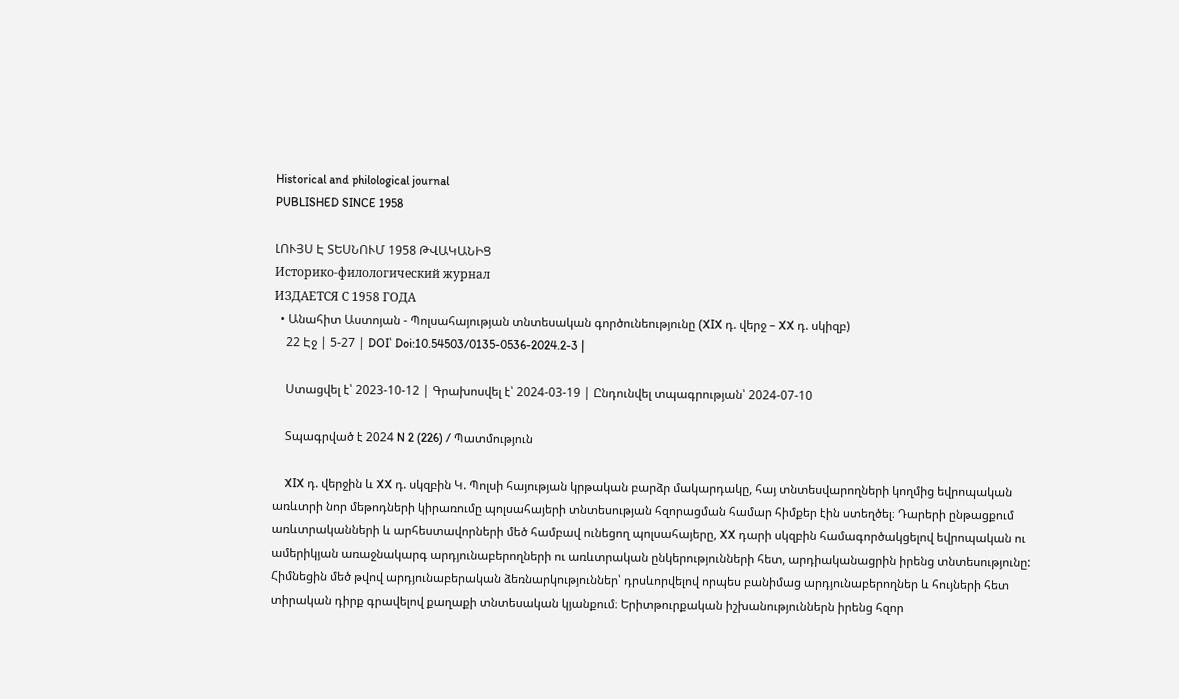Historical and philological journal
PUBLISHED SINCE 1958

ԼՈՒՅՍ Է ՏԵՍՆՈՒՄ 1958 ԹՎԱԿԱՆԻՑ
Историко-филологический журнал
ИЗДАЕТСЯ С 1958 ГОДА
  • Անահիտ Աստոյան - Պոլսահայության տնտեսական գործունեությունը (XIX դ. վերջ – XX դ. սկիզբ)
    22 Էջ | 5-27 | DOI՝ Doi:10.54503/0135-0536-2024.2-3 |

    Ստացվել է՝ 2023-10-12 | Գրախոսվել է՝ 2024-03-19 | Ընդունվել տպագրության՝ 2024-07-10

    Տպագրված է 2024 N 2 (226) / Պատմություն

    XIX դ. վերջին և XX դ. սկզբին Կ. Պոլսի հայության կրթական բարձր մակարդակը, հայ տնտեսվարողների կողմից եվրոպական առևտրի նոր մեթոդների կիրառումը պոլսահայերի տնտեսության հզորացման համար հիմքեր էին ստեղծել։ Դարերի ընթացքում առևտրականների և արհեստավորների մեծ համբավ ունեցող պոլսահայերը, XX դարի սկզբին համագործակցելով եվրոպական ու ամերիկյան առաջնակարգ արդյունաբերողների ու առևտրական ընկերությունների հետ, արդիականացրին իրենց տնտեսությունը: Հիմնեցին մեծ թվով արդյունաբերական ձեռնարկություններ՝ դրսևորվելով որպես բանիմաց արդյունաբերողներ և հույների հետ տիրական դիրք գրավելով քաղաքի տնտեսական կյանքում։ Երիտթուրքական իշխանություններն իրենց հզոր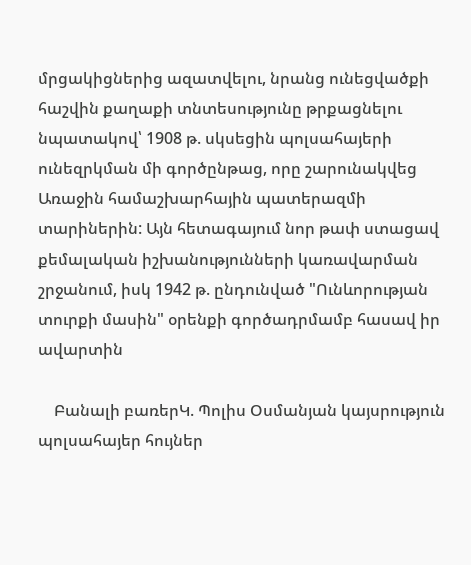մրցակիցներից ազատվելու, նրանց ունեցվածքի հաշվին քաղաքի տնտեսությունը թրքացնելու նպատակով՝ 1908 թ. սկսեցին պոլսահայերի ունեզրկման մի գործընթաց, որը շարունակվեց Առաջին համաշխարհային պատերազմի տարիներին: Այն հետագայում նոր թափ ստացավ քեմալական իշխանությունների կառավարման շրջանում, իսկ 1942 թ. ընդունված "Ունևորության տուրքի մասին" օրենքի գործադրմամբ հասավ իր ավարտին

    Բանալի բառերԿ. Պոլիս Օսմանյան կայսրություն պոլսահայեր հույներ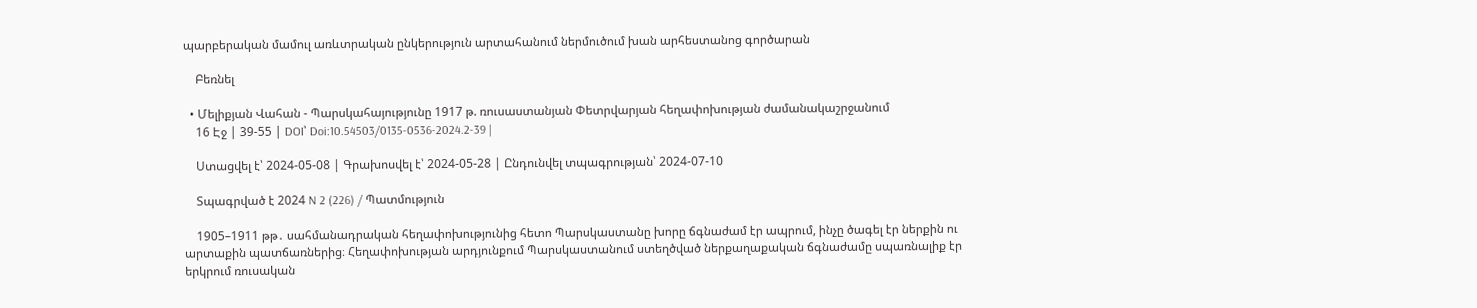պարբերական մամուլ առևտրական ընկերություն արտահանում ներմուծում խան արհեստանոց գործարան

    Բեռնել

  • Մելիքյան Վահան - Պարսկահայությունը 1917 թ. ռուսաստանյան Փետրվարյան հեղափոխության ժամանակաշրջանում
    16 Էջ | 39-55 | DOI՝ Doi:10.54503/0135-0536-2024.2-39 |

    Ստացվել է՝ 2024-05-08 | Գրախոսվել է՝ 2024-05-28 | Ընդունվել տպագրության՝ 2024-07-10

    Տպագրված է 2024 N 2 (226) / Պատմություն

    1905–1911 թթ․ սահմանադրական հեղափոխությունից հետո Պարսկաստանը խորը ճգնաժամ էր ապրում, ինչը ծագել էր ներքին ու արտաքին պատճառներից։ Հեղափոխության արդյունքում Պարսկաստանում ստեղծված ներքաղաքական ճգնաժամը սպառնալիք էր երկրում ռուսական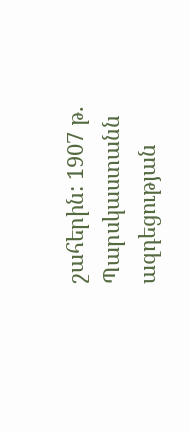շահերին: 1907 թ. Պարսկաստանն ազդեցության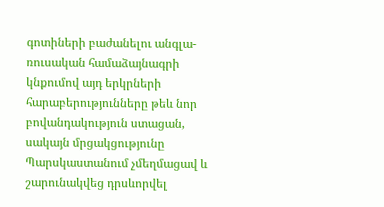գոտիների բաժանելու անգլա-ռուսական համաձայնագրի կնքումով այդ երկրների հարաբերությունները թեև նոր բովանդակություն ստացան, սակայն մրցակցությունը Պարսկաստանում չմեղմացավ և շարունակվեց դրսևորվել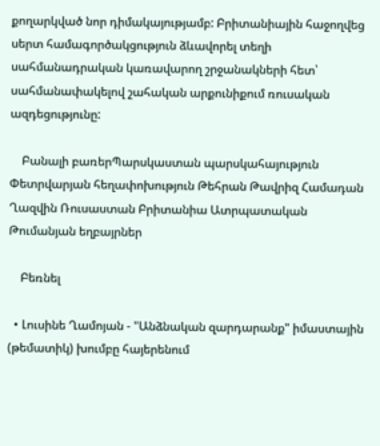քողարկված նոր դիմակայությամբ: Բրիտանիային հաջողվեց սերտ համագործակցություն ձևավորել տեղի սահմանադրական կառավարող շրջանակների հետ՝ սահմանափակելով շահական արքունիքում ռուսական ազդեցությունը:

    Բանալի բառերՊարսկաստան պարսկահայություն Փետրվարյան հեղափոխություն Թեհրան Թավրիզ Համադան Ղազվին Ռուսաստան Բրիտանիա Ատրպատական Թումանյան եղբայրներ

    Բեռնել

  • Լուսինե Ղամոյան - "Անձնական զարդարանք" իմաստային (թեմատիկ) խումբը հայերենում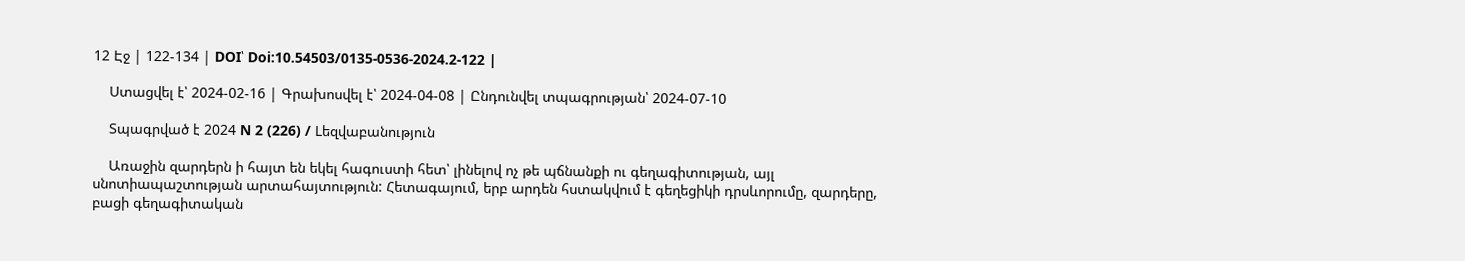12 Էջ | 122-134 | DOI՝ Doi:10.54503/0135-0536-2024.2-122 |

    Ստացվել է՝ 2024-02-16 | Գրախոսվել է՝ 2024-04-08 | Ընդունվել տպագրության՝ 2024-07-10

    Տպագրված է 2024 N 2 (226) / Lեզվաբանություն

    Առաջին զարդերն ի հայտ են եկել հագուստի հետ՝ լինելով ոչ թե պճնանքի ու գեղագիտության, այլ սնոտիապաշտության արտահայտություն: Հետագայում, երբ արդեն հստակվում է գեղեցիկի դրսևորումը, զարդերը, բացի գեղագիտական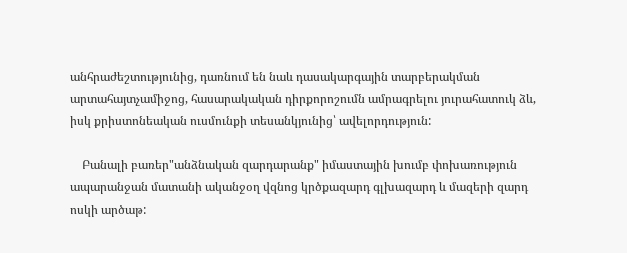անհրաժեշտությունից, դառնում են նաև դասակարգային տարբերակման արտահայտչամիջոց, հասարակական դիրքորոշումն ամրագրելու յուրահատուկ ձև, իսկ քրիստոնեական ուսմունքի տեսանկյունից՝ ավելորդություն:

    Բանալի բառեր"անձնական զարդարանք" իմաստային խումբ փոխառություն ապարանջան մատանի ականջօղ վզնոց կրծքազարդ գլխազարդ և մազերի զարդ ոսկի արծաթ: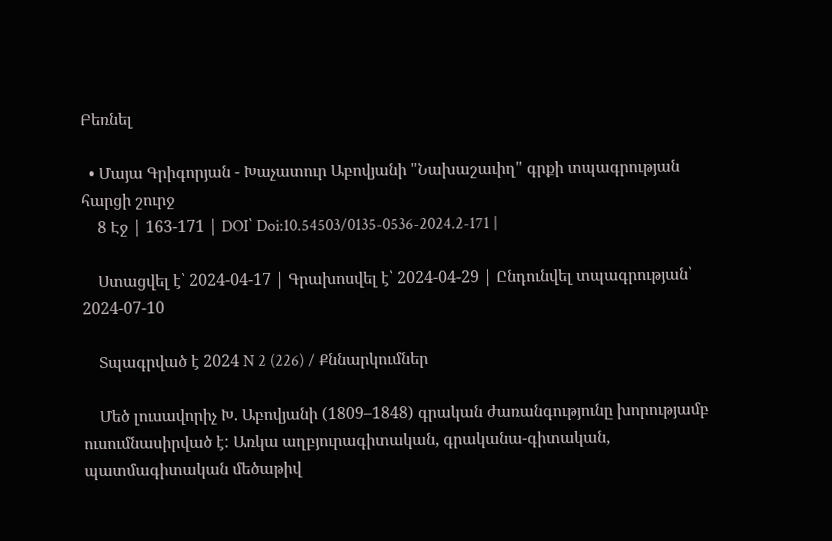Բեռնել

  • Մայա Գրիգորյան - Խաչատուր Աբովյանի "Նախաշաւիղ" գրքի տպագրության հարցի շուրջ
    8 Էջ | 163-171 | DOI՝ Doi:10.54503/0135-0536-2024.2-171 |

    Ստացվել է՝ 2024-04-17 | Գրախոսվել է՝ 2024-04-29 | Ընդունվել տպագրության՝ 2024-07-10

    Տպագրված է 2024 N 2 (226) / Քննարկումներ

    Մեծ լուսավորիչ Խ. Աբովյանի (1809–1848) գրական ժառանգությունը խորությամբ ուսումնասիրված է: Առկա աղբյուրագիտական, գրականա-գիտական, պատմագիտական մեծաթիվ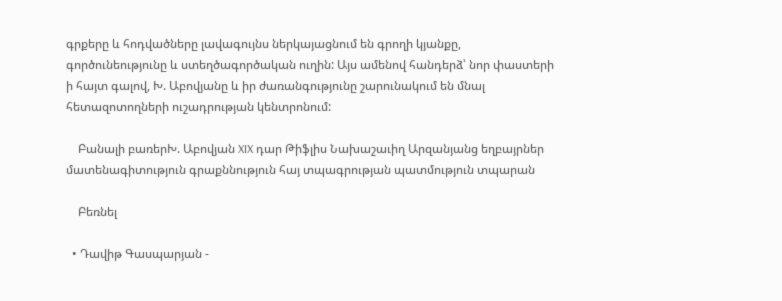գրքերը և հոդվածները լավագույնս ներկայացնում են գրողի կյանքը, գործունեությունը և ստեղծագործական ուղին: Այս ամենով հանդերձ՝ նոր փաստերի ի հայտ գալով, Խ. Աբովյանը և իր ժառանգությունը շարունակում են մնալ հետազոտողների ուշադրության կենտրոնում:

    Բանալի բառերԽ. Աբովյան XIX դար Թիֆլիս Նախաշաւիղ Արզանյանց եղբայրներ մատենագիտություն գրաքննություն հայ տպագրության պատմություն տպարան

    Բեռնել

  • Դավիթ Գասպարյան -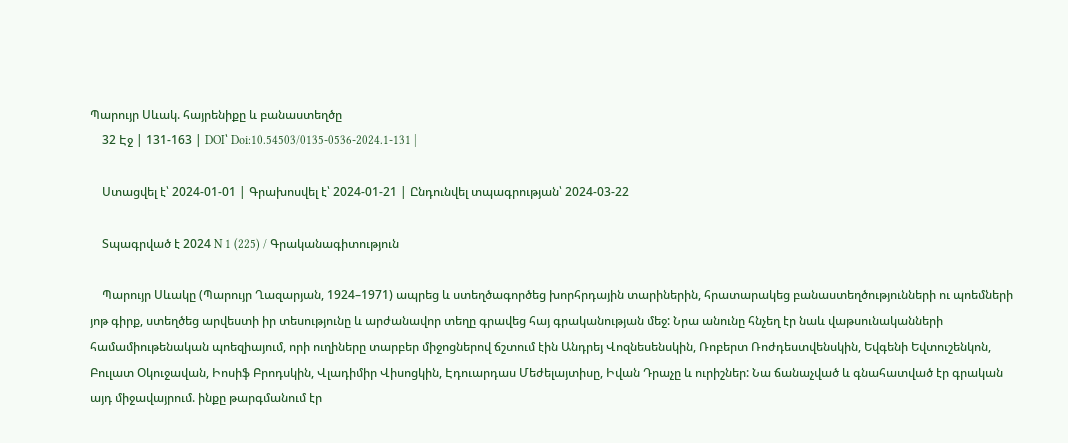Պարույր Սևակ. հայրենիքը և բանաստեղծը
    32 Էջ | 131-163 | DOI՝ Doi:10.54503/0135-0536-2024.1-131 |

    Ստացվել է՝ 2024-01-01 | Գրախոսվել է՝ 2024-01-21 | Ընդունվել տպագրության՝ 2024-03-22

    Տպագրված է 2024 N 1 (225) / Գրականագիտություն

    Պարույր Սևակը (Պարույր Ղազարյան, 1924–1971) ապրեց և ստեղծագործեց խորհրդային տարիներին, հրատարակեց բանաստեղծությունների ու պոեմների յոթ գիրք, ստեղծեց արվեստի իր տեսությունը և արժանավոր տեղը գրավեց հայ գրականության մեջ: Նրա անունը հնչեղ էր նաև վաթսունականների համամիութենական պոեզիայում, որի ուղիները տարբեր միջոցներով ճշտում էին Անդրեյ Վոզնեսենսկին, Ռոբերտ Ռոժդեստվենսկին, Եվգենի Եվտուշենկոն, Բուլատ Օկուջավան, Իոսիֆ Բրոդսկին, Վլադիմիր Վիսոցկին, Էդուարդաս Մեժելայտիսը, Իվան Դրաչը և ուրիշներ: Նա ճանաչված և գնահատված էր գրական այդ միջավայրում. ինքը թարգմանում էր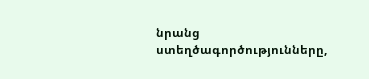նրանց ստեղծագործությունները,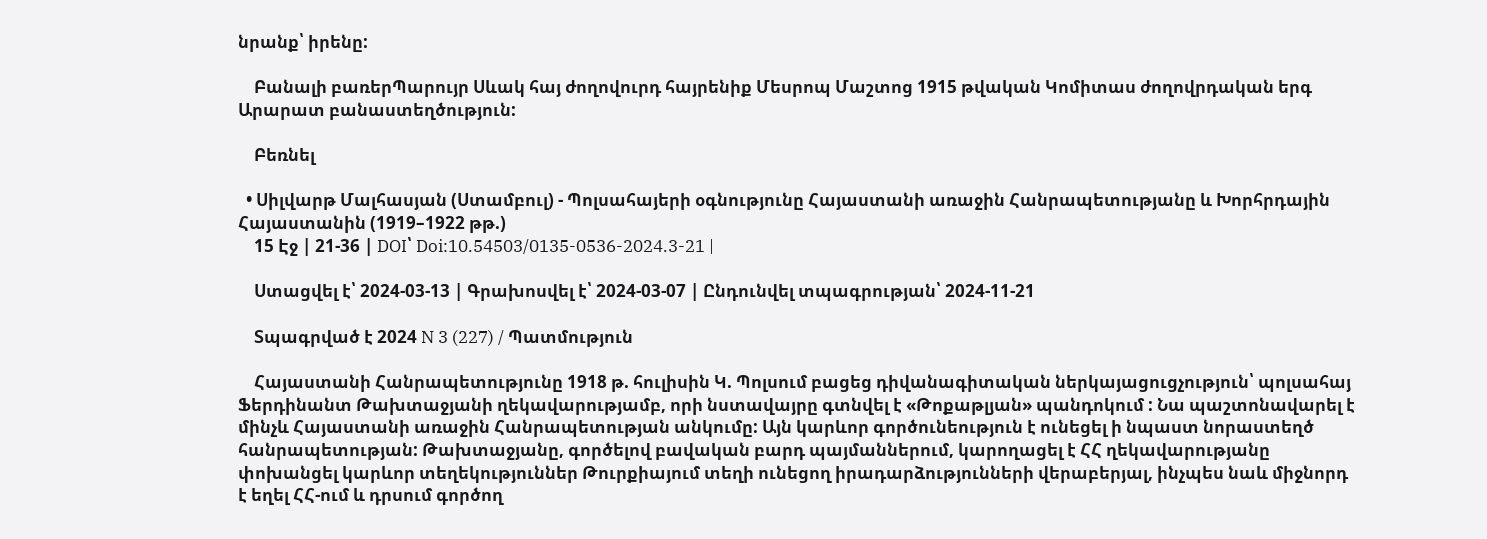նրանք՝ իրենը:

    Բանալի բառերՊարույր Սևակ հայ ժողովուրդ հայրենիք Մեսրոպ Մաշտոց 1915 թվական Կոմիտաս ժողովրդական երգ Արարատ բանաստեղծություն:

    Բեռնել

  • Սիլվարթ Մալհասյան (Ստամբուլ) - Պոլսահայերի օգնությունը Հայաստանի առաջին Հանրապետությանը և Խորհրդային Հայաստանին (1919–1922 թթ.)
    15 Էջ | 21-36 | DOI՝ Doi:10.54503/0135-0536-2024.3-21 |

    Ստացվել է՝ 2024-03-13 | Գրախոսվել է՝ 2024-03-07 | Ընդունվել տպագրության՝ 2024-11-21

    Տպագրված է 2024 N 3 (227) / Պատմություն

    Հայաստանի Հանրապետությունը 1918 թ. հուլիսին Կ. Պոլսում բացեց դիվանագիտական ներկայացուցչություն՝ պոլսահայ Ֆերդինանտ Թախտաջյանի ղեկավարությամբ, որի նստավայրը գտնվել է «Թոքաթլյան» պանդոկում : Նա պաշտոնավարել է մինչև Հայաստանի առաջին Հանրապետության անկումը: Այն կարևոր գործունեություն է ունեցել ի նպաստ նորաստեղծ հանրապետության: Թախտաջյանը, գործելով բավական բարդ պայմաններում, կարողացել է ՀՀ ղեկավարությանը փոխանցել կարևոր տեղեկություններ Թուրքիայում տեղի ունեցող իրադարձությունների վերաբերյալ, ինչպես նաև միջնորդ է եղել ՀՀ-ում և դրսում գործող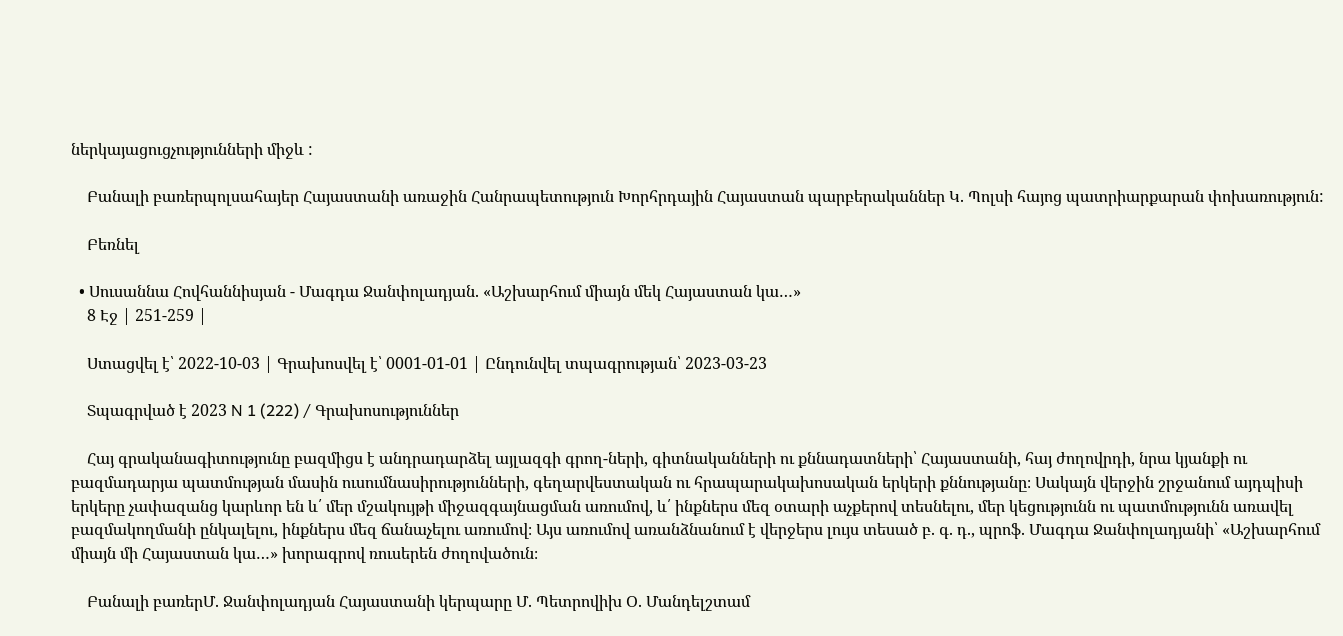ներկայացուցչությունների միջև :

    Բանալի բառերպոլսահայեր Հայաստանի առաջին Հանրապետություն Խորհրդային Հայաստան պարբերականներ Կ. Պոլսի հայոց պատրիարքարան փոխառություն:

    Բեռնել

  • Սուսաննա Հովհաննիսյան - Մագդա Ջանփոլադյան. «Աշխարհում միայն մեկ Հայաստան կա…»
    8 Էջ | 251-259 |

    Ստացվել է՝ 2022-10-03 | Գրախոսվել է՝ 0001-01-01 | Ընդունվել տպագրության՝ 2023-03-23

    Տպագրված է 2023 N 1 (222) / Գրախոսություններ

    Հայ գրականագիտությունը բազմիցս է անդրադարձել այլազգի գրող-ների, գիտնականների ու քննադատների՝ Հայաստանի, հայ ժողովրդի, նրա կյանքի ու բազմադարյա պատմության մասին ուսումնասիրությունների, գեղարվեստական ու հրապարակախոսական երկերի քննությանը։ Սակայն վերջին շրջանում այդպիսի երկերը չափազանց կարևոր են և՛ մեր մշակույթի միջազգայնացման առումով, և՛ ինքներս մեզ օտարի աչքերով տեսնելու, մեր կեցությունն ու պատմությունն առավել բազմակողմանի ընկալելու, ինքներս մեզ ճանաչելու առումով։ Այս առումով առանձնանում է վերջերս լույս տեսած բ. գ. դ., պրոֆ. Մագդա Ջանփոլադյանի՝ «Աշխարհում միայն մի Հայաստան կա…» խորագրով ռուսերեն ժողովածուն։

    Բանալի բառերՄ. Ջանփոլադյան Հայաստանի կերպարը Մ. Պետրովիխ Օ. Մանդելշտամ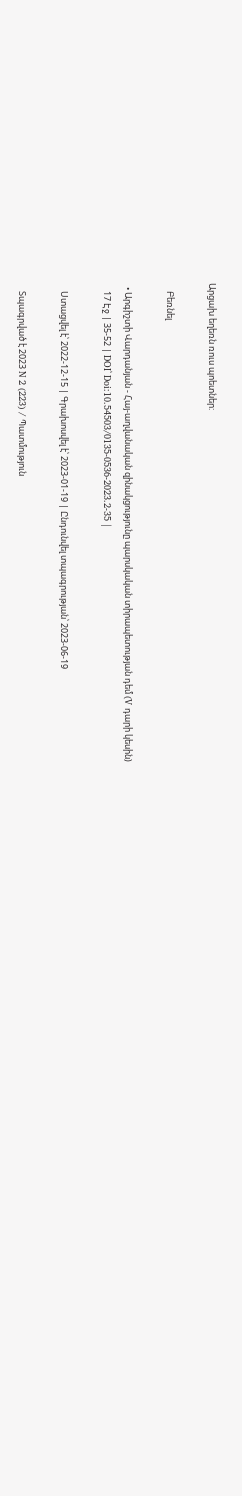Արցախ եղեռն ռուս պոետներ:

    Բեռնել

  • Արգիշտի Վարդանյան - Հայ-աղվանական զինակցությունը պարսկական տիրապետության դեմ (V դարի կեսին)
    17 Էջ | 35-52 | DOI՝ Doi:10.54503/0135-0536-2023.2-35 |

    Ստացվել է՝ 2022-12-15 | Գրախոսվել է՝ 2023-01-19 | Ընդունվել տպագրության՝ 2023-06-19

    Տպագրված է 2023 N 2 (223) / Պատմություն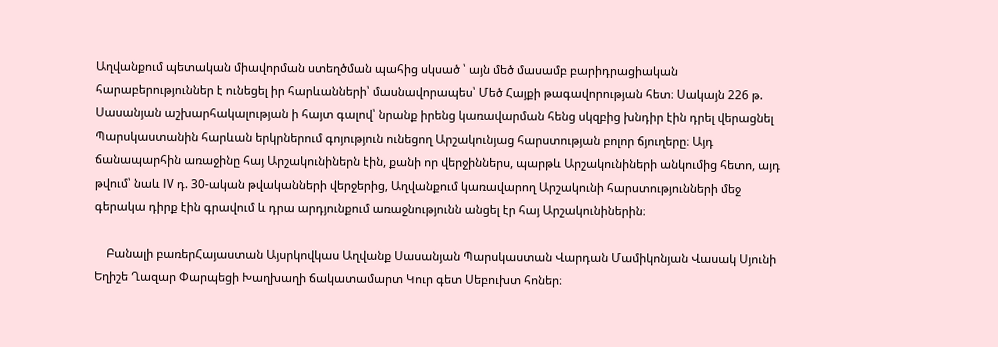Աղվանքում պետական միավորման ստեղծման պահից սկսած ՝ այն մեծ մասամբ բարիդրացիական հարաբերություններ է ունեցել իր հարևանների՝ մասնավորապես՝ Մեծ Հայքի թագավորության հետ։ Սակայն 226 թ. Սասանյան աշխարհակալության ի հայտ գալով՝ նրանք իրենց կառավարման հենց սկզբից խնդիր էին դրել վերացնել Պարսկաստանին հարևան երկրներում գոյություն ունեցող Արշակունյաց հարստության բոլոր ճյուղերը։ Այդ ճանապարհին առաջինը հայ Արշակունիներն էին, քանի որ վերջիններս, պարթև Արշակունիների անկումից հետո, այդ թվում՝ նաև IV դ. 30-ական թվականների վերջերից, Աղվանքում կառավարող Արշակունի հարստությունների մեջ գերակա դիրք էին գրավում և դրա արդյունքում առաջնությունն անցել էր հայ Արշակունիներին։

    Բանալի բառերՀայաստան Այսրկովկաս Աղվանք Սասանյան Պարսկաստան Վարդան Մամիկոնյան Վասակ Սյունի Եղիշե Ղազար Փարպեցի Խաղխաղի ճակատամարտ Կուր գետ Սեբուխտ հոներ։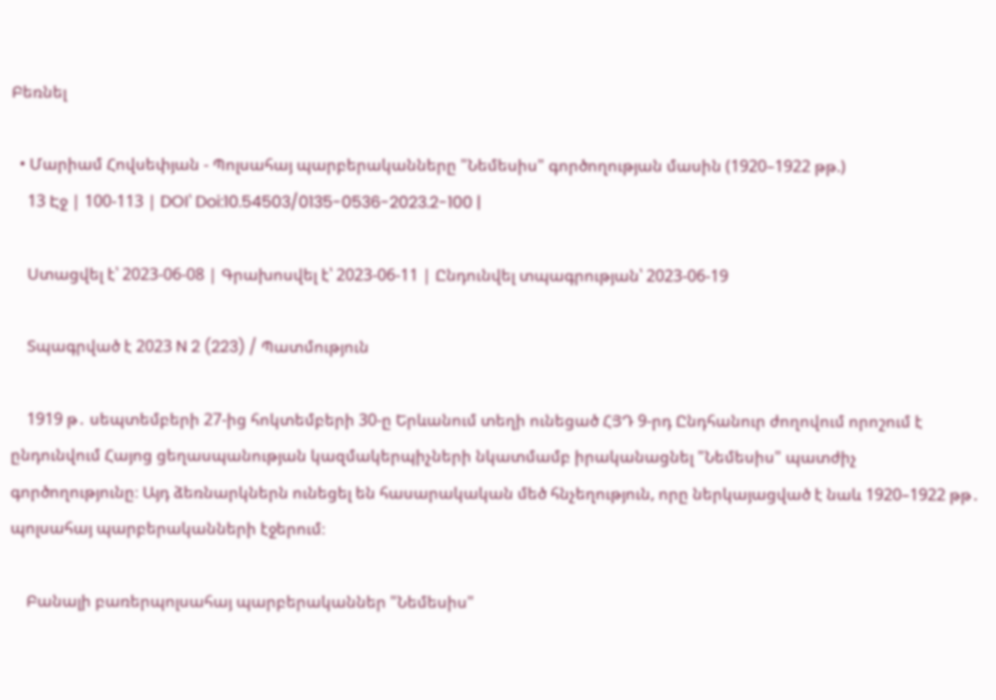Բեռնել

  • Մարիամ Հովսեփյան - Պոլսահայ պարբերականները "Նեմեսիս" գործողության մասին (1920–1922 թթ.)
    13 Էջ | 100-113 | DOI՝ Doi:10.54503/0135-0536-2023.2-100 |

    Ստացվել է՝ 2023-06-08 | Գրախոսվել է՝ 2023-06-11 | Ընդունվել տպագրության՝ 2023-06-19

    Տպագրված է 2023 N 2 (223) / Պատմություն

    1919 թ․ սեպտեմբերի 27-ից հոկտեմբերի 30-ը Երևանում տեղի ունեցած ՀՅԴ 9-րդ Ընդհանուր ժողովում որոշում է ընդունվում Հայոց ցեղասպանության կազմակերպիչների նկատմամբ իրականացնել "Նեմեսիս" պատժիչ գործողությունը։ Այդ ձեռնարկներն ունեցել են հասարակական մեծ հնչեղություն, որը ներկայացված է նաև 1920–1922 թթ․ պոլսահայ պարբերականների էջերում։

    Բանալի բառերպոլսահայ պարբերականներ "Նեմեսիս"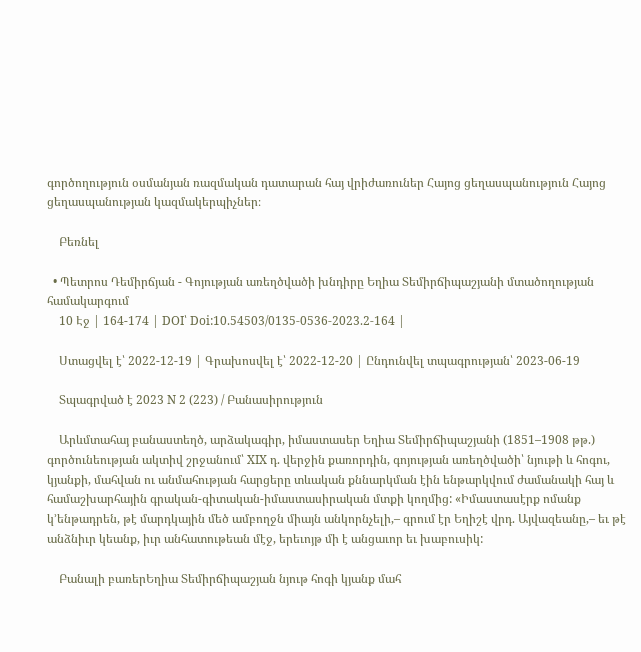գործողություն օսմանյան ռազմական դատարան հայ վրիժառուներ Հայոց ցեղասպանություն Հայոց ցեղասպանության կազմակերպիչներ։

    Բեռնել

  • Պետրոս Դեմիրճյան - Գոյության առեղծվածի խնդիրը Եղիա Տեմիրճիպաշյանի մտածողության համակարգում
    10 Էջ | 164-174 | DOI՝ Doi:10.54503/0135-0536-2023.2-164 |

    Ստացվել է՝ 2022-12-19 | Գրախոսվել է՝ 2022-12-20 | Ընդունվել տպագրության՝ 2023-06-19

    Տպագրված է 2023 N 2 (223) / Բանասիրություն

    Արևմտահայ բանաստեղծ, արձակագիր, իմաստասեր Եղիա Տեմիրճիպաշյանի (1851–1908 թթ.) գործունեության ակտիվ շրջանում՝ XIX դ. վերջին քառորդին, գոյության առեղծվածի՝ նյութի և հոգու, կյանքի, մահվան ու անմահության հարցերը տևական քննարկման էին ենթարկվում ժամանակի հայ և համաշխարհային գրական-գիտական-իմաստասիրական մտքի կողմից: «Իմաստասէրք ոմանք կ՚ենթադրեն, թէ մարդկային մեծ ամբողջն միայն անկորնչելի,– գրում էր Եղիշէ վրդ. Այվազեանը,– եւ թէ անձնիւր կեանք, իւր անհատութեան մէջ, երեւոյթ մի է անցաւոր եւ խաբուսիկ:

    Բանալի բառերԵղիա Տեմիրճիպաշյան նյութ հոգի կյանք մահ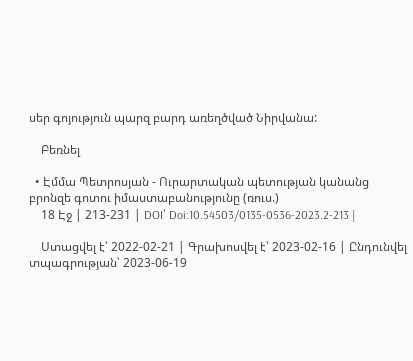սեր գոյություն պարզ բարդ առեղծված Նիրվանա:

    Բեռնել

  • Էմմա Պետրոսյան - Ուրարտական պետության կանանց բրոնզե գոտու իմաստաբանությունը (ռուս.)
    18 Էջ | 213-231 | DOI՝ Doi:10.54503/0135-0536-2023.2-213 |

    Ստացվել է՝ 2022-02-21 | Գրախոսվել է՝ 2023-02-16 | Ընդունվել տպագրության՝ 2023-06-19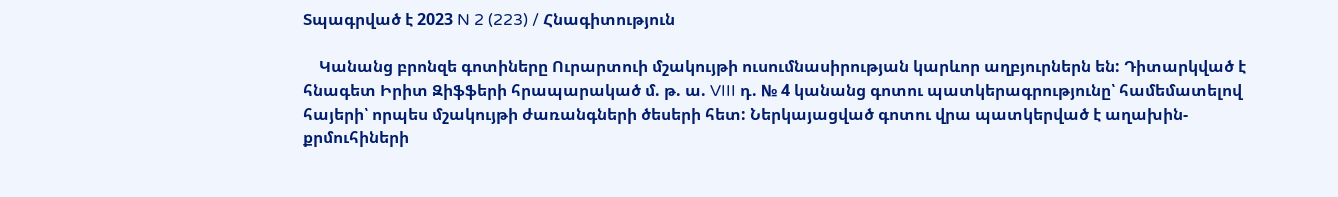Տպագրված է 2023 N 2 (223) / Հնագիտություն

    Կանանց բրոնզե գոտիները Ուրարտուի մշակույթի ուսումնասիրության կարևոր աղբյուրներն են: Դիտարկված է հնագետ Իրիտ Զիֆֆերի հրապարակած մ. թ. ա. VIII դ. № 4 կանանց գոտու պատկերագրությունը՝ համեմատելով հայերի՝ որպես մշակույթի ժառանգների ծեսերի հետ: Ներկայացված գոտու վրա պատկերված է աղախին-քրմուհիների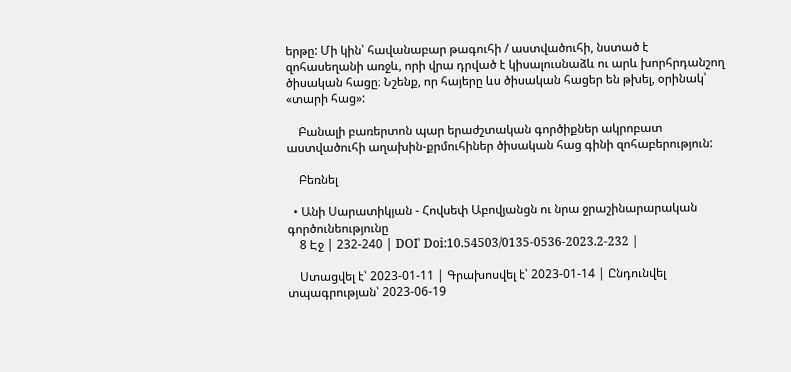երթը: Մի կին՝ հավանաբար թագուհի / աստվածուհի, նստած է զոհասեղանի առջև, որի վրա դրված է կիսալուսնաձև ու արև խորհրդանշող ծիսական հացը։ Նշենք, որ հայերը ևս ծիսական հացեր են թխել, օրինակ՝ «տարի հաց»:

    Բանալի բառերտոն պար երաժշտական գործիքներ ակրոբատ աստվածուհի աղախին-քրմուհիներ ծիսական հաց գինի զոհաբերություն:

    Բեռնել

  • Անի Սարատիկյան - Հովսեփ Աբովյանցն ու նրա ջրաշինարարական գործունեությունը
    8 Էջ | 232-240 | DOI՝ Doi:10.54503/0135-0536-2023.2-232 |

    Ստացվել է՝ 2023-01-11 | Գրախոսվել է՝ 2023-01-14 | Ընդունվել տպագրության՝ 2023-06-19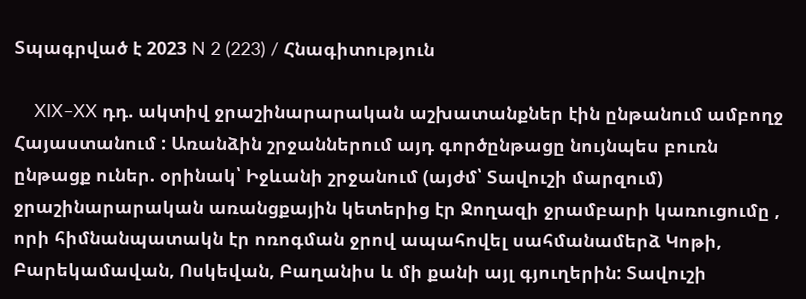Տպագրված է 2023 N 2 (223) / Հնագիտություն

    XIX–XX դդ. ակտիվ ջրաշինարարական աշխատանքներ էին ընթանում ամբողջ Հայաստանում : Առանձին շրջաններում այդ գործընթացը նույնպես բուռն ընթացք ուներ. օրինակ՝ Իջևանի շրջանում (այժմ՝ Տավուշի մարզում) ջրաշինարարական առանցքային կետերից էր Ջողազի ջրամբարի կառուցումը , որի հիմնանպատակն էր ոռոգման ջրով ապահովել սահմանամերձ Կոթի, Բարեկամավան, Ոսկեվան, Բաղանիս և մի քանի այլ գյուղերին: Տավուշի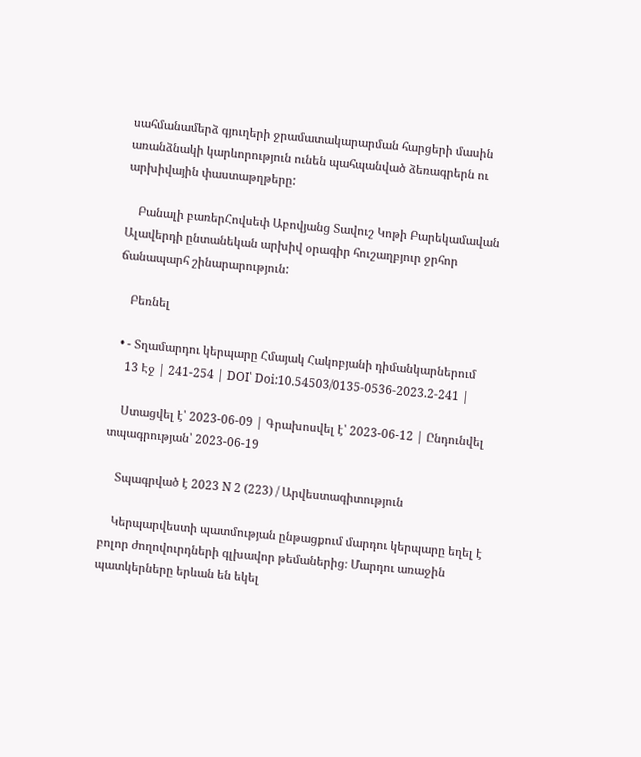սահմանամերձ գյուղերի ջրամատակարարման հարցերի մասին առանձնակի կարևորություն ունեն պահպանված ձեռագրերն ու արխիվային փաստաթղթերը:

    Բանալի բառերՀովսեփ Աբովյանց Տավուշ Կոթի Բարեկամավան Ալավերդի ընտանեկան արխիվ օրագիր հուշաղբյուր ջրհոր ճանապարհ շինարարություն:

    Բեռնել

  • - Տղամարդու կերպարը Հմայակ Հակոբյանի դիմանկարներում
    13 Էջ | 241-254 | DOI՝ Doi:10.54503/0135-0536-2023.2-241 |

    Ստացվել է՝ 2023-06-09 | Գրախոսվել է՝ 2023-06-12 | Ընդունվել տպագրության՝ 2023-06-19

    Տպագրված է 2023 N 2 (223) / Արվեստագիտություն

    Կերպարվեստի պատմության ընթացքում մարդու կերպարը եղել է բոլոր ժողովուրդների գլխավոր թեմաներից։ Մարդու առաջին պատկերները երևան են եկել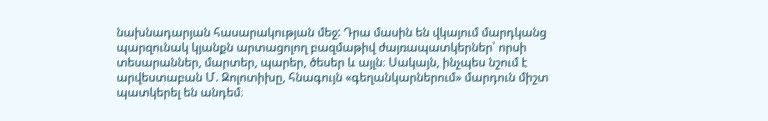նախնադարյան հասարակության մեջ: Դրա մասին են վկայում մարդկանց պարզունակ կյանքն արտացոլող բազմաթիվ ժայռապատկերներ՝ որսի տեսարաններ, մարտեր, պարեր, ծեսեր և այլն։ Սակայն, ինչպես նշում է արվեստաբան Մ. Զոլոտիխը, հնագույն «գեղանկարներում» մարդուն միշտ պատկերել են անդեմ։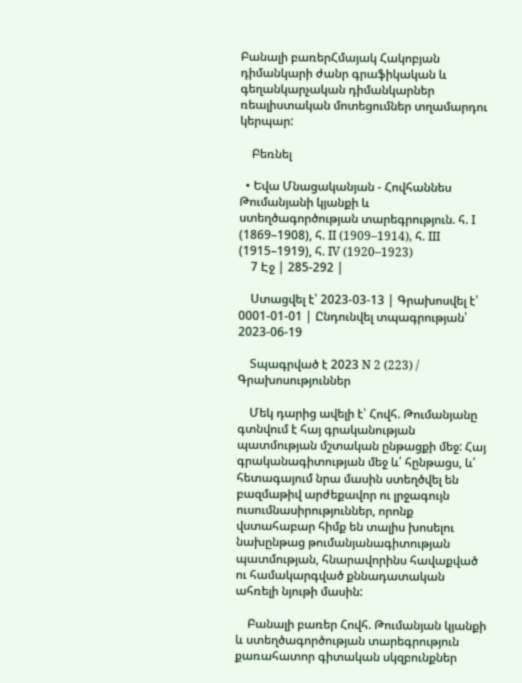Բանալի բառերՀմայակ Հակոբյան դիմանկարի ժանր գրաֆիկական և գեղանկարչական դիմանկարներ ռեալիստական մոտեցումներ տղամարդու կերպար:

    Բեռնել

  • Եվա Մնացականյան - Հովհաննես Թումանյանի կյանքի և ստեղծագործության տարեգրություն. հ. I (1869–1908), հ. II (1909–1914), հ. III (1915–1919), հ. IV (1920–1923)
    7 Էջ | 285-292 |

    Ստացվել է՝ 2023-03-13 | Գրախոսվել է՝ 0001-01-01 | Ընդունվել տպագրության՝ 2023-06-19

    Տպագրված է 2023 N 2 (223) / Գրախոսություններ

    Մեկ դարից ավելի է՝ Հովհ. Թումանյանը գտնվում է հայ գրականության պատմության մշտական ընթացքի մեջ: Հայ գրականագիտության մեջ և՛ հընթացս, և՛ հետագայում նրա մասին ստեղծվել են բազմաթիվ արժեքավոր ու լրջագույն ուսումնասիրություններ, որոնք վստահաբար հիմք են տալիս խոսելու նախընթաց թումանյանագիտության պատմության, հնարավորինս հավաքված ու համակարգված քննադատական ահռելի նյութի մասին:

    Բանալի բառեր Հովհ. Թումանյան կյանքի և ստեղծագործության տարեգրություն քառահատոր գիտական սկզբունքներ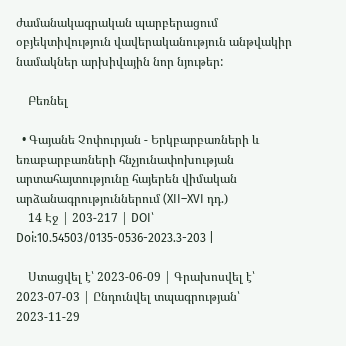ժամանակագրական պարբերացում օբյեկտիվություն վավերականություն անթվակիր նամակներ արխիվային նոր նյութեր:

    Բեռնել

  • Գայանե Չոփուրյան - Երկբարբառների և եռաբարբառների հնչյունափոխության արտահայտությունը հայերեն վիմական արձանագրություններում (XII–XVI դդ.)
    14 Էջ | 203-217 | DOI՝ Doi:10.54503/0135-0536-2023.3-203 |

    Ստացվել է՝ 2023-06-09 | Գրախոսվել է՝ 2023-07-03 | Ընդունվել տպագրության՝ 2023-11-29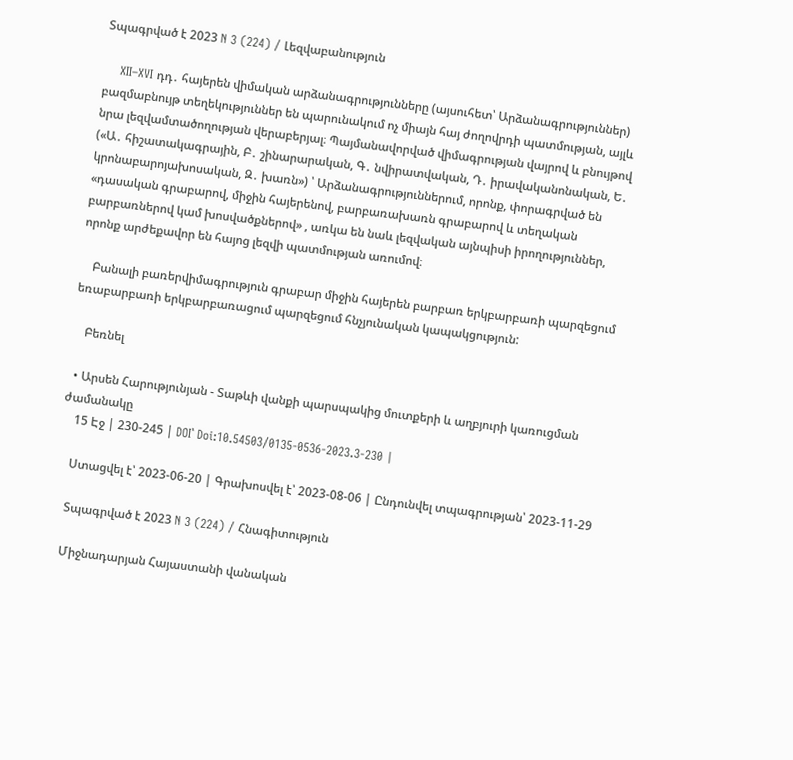Տպագրված է 2023 N 3 (224) / Լեզվաբանություն

    XII–XVI դդ․ հայերեն վիմական արձանագրությունները (այսուհետ՝ Արձանագրություններ) բազմաբնույթ տեղեկություններ են պարունակում ոչ միայն հայ ժողովրդի պատմության, այլև նրա լեզվամտածողության վերաբերյալ։ Պայմանավորված վիմագրության վայրով և բնույթով («Ա․ հիշատակագրային, Բ․ շինարարական, Գ․ նվիրատվական, Դ․ իրավականոնական, Ե․ կրոնաբարոյախոսական, Զ․ խառն») ՝ Արձանագրություններում, որոնք, փորագրված են «դասական գրաբարով, միջին հայերենով, բարբառախառն գրաբարով և տեղական բարբառներով կամ խոսվածքներով» , առկա են նաև լեզվական այնպիսի իրողություններ, որոնք արժեքավոր են հայոց լեզվի պատմության առումով։

    Բանալի բառերվիմագրություն գրաբար միջին հայերեն բարբառ երկբարբառի պարզեցում եռաբարբառի երկբարբառացում պարզեցում հնչյունական կապակցություն:

    Բեռնել

  • Արսեն Հարությունյան - Տաթևի վանքի պարսպակից մուտքերի և աղբյուրի կառուցման ժամանակը
    15 Էջ | 230-245 | DOI՝ Doi:10.54503/0135-0536-2023.3-230 |

    Ստացվել է՝ 2023-06-20 | Գրախոսվել է՝ 2023-08-06 | Ընդունվել տպագրության՝ 2023-11-29

    Տպագրված է 2023 N 3 (224) / Հնագիտություն

    Միջնադարյան Հայաստանի վանական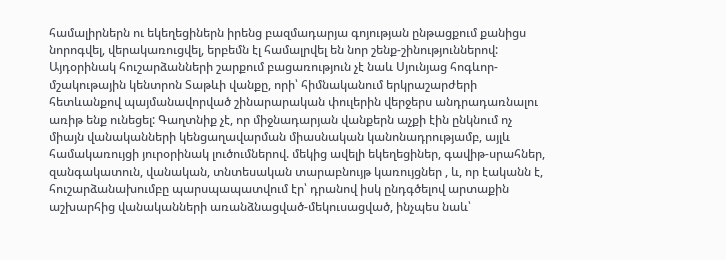համալիրներն ու եկեղեցիներն իրենց բազմադարյա գոյության ընթացքում քանիցս նորոգվել, վերակառուցվել, երբեմն էլ համալրվել են նոր շենք-շինություններով: Այդօրինակ հուշարձանների շարքում բացառություն չէ նաև Սյունյաց հոգևոր-մշակութային կենտրոն Տաթևի վանքը, որի՝ հիմնականում երկրաշարժերի հետևանքով պայմանավորված շինարարական փուլերին վերջերս անդրադառնալու առիթ ենք ունեցել: Գաղտնիք չէ, որ միջնադարյան վանքերն աչքի էին ընկնում ոչ միայն վանականների կենցաղավարման միասնական կանոնադրությամբ, այլև համակառույցի յուրօրինակ լուծումներով. մեկից ավելի եկեղեցիներ, գավիթ-սրահներ, զանգակատուն, վանական, տնտեսական տարաբնույթ կառույցներ , և, որ էականն է, հուշարձանախումբը պարսպապատվում էր՝ դրանով իսկ ընդգծելով արտաքին աշխարհից վանականների առանձնացված-մեկուսացված, ինչպես նաև՝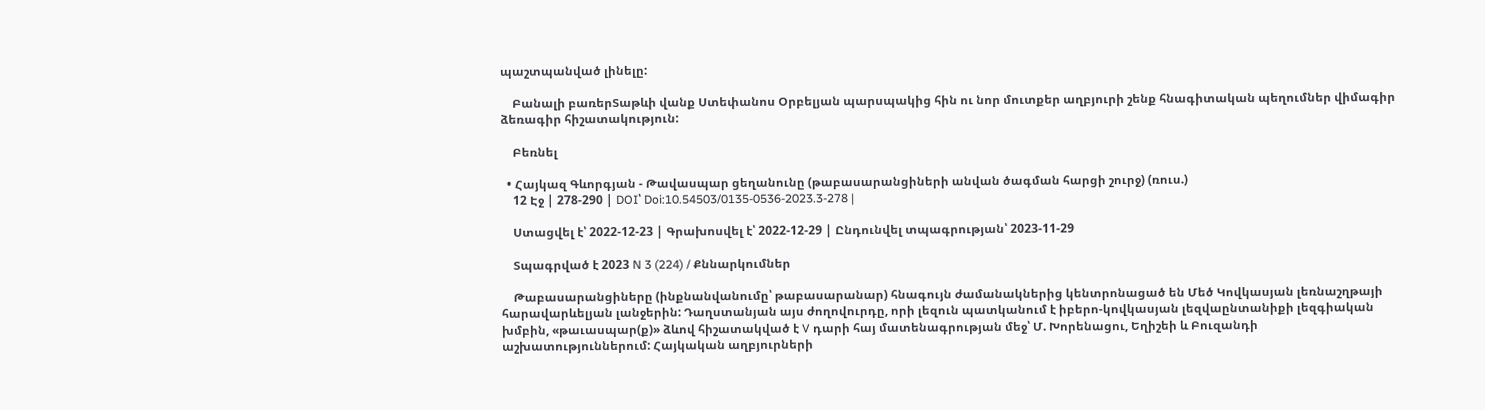պաշտպանված լինելը:

    Բանալի բառերՏաթևի վանք Ստեփանոս Օրբելյան պարսպակից հին ու նոր մուտքեր աղբյուրի շենք հնագիտական պեղումներ վիմագիր ձեռագիր հիշատակություն:

    Բեռնել

  • Հայկազ Գևորգյան - Թավասպար ցեղանունը (թաբասարանցիների անվան ծագման հարցի շուրջ) (ռուս.)
    12 Էջ | 278-290 | DOI՝ Doi:10.54503/0135-0536-2023.3-278 |

    Ստացվել է՝ 2022-12-23 | Գրախոսվել է՝ 2022-12-29 | Ընդունվել տպագրության՝ 2023-11-29

    Տպագրված է 2023 N 3 (224) / Քննարկումներ

    Թաբասարանցիները (ինքնանվանումը՝ թաբասարանար) հնագույն ժամանակներից կենտրոնացած են Մեծ Կովկասյան լեռնաշղթայի հարավարևելյան լանջերին: Դաղստանյան այս ժողովուրդը, որի լեզուն պատկանում է իբերո-կովկասյան լեզվաընտանիքի լեզգիական խմբին, «թաւասպար(ք)» ձևով հիշատակված է V դարի հայ մատենագրության մեջ՝ Մ. Խորենացու, Եղիշեի և Բուզանդի աշխատություններում: Հայկական աղբյուրների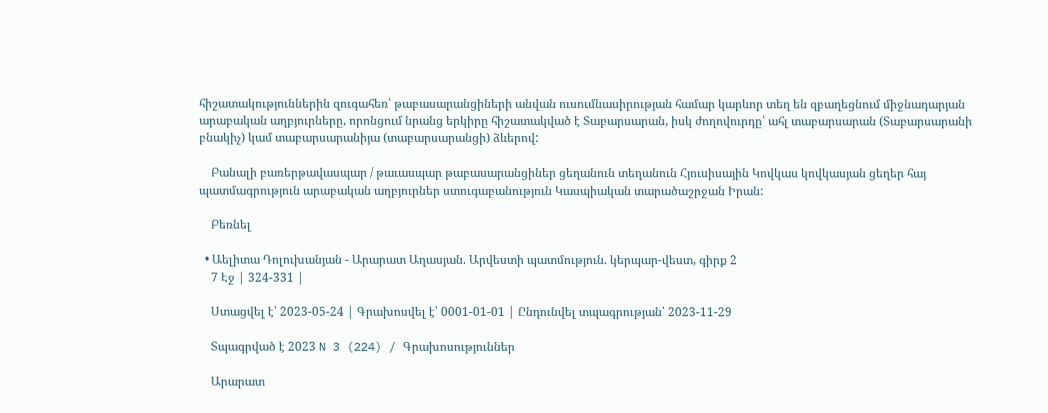հիշատակություններին զուգահեռ՝ թաբասարանցիների անվան ուսումնասիրության համար կարևոր տեղ են զբաղեցնում միջնադարյան արաբական աղբյուրները, որոնցում նրանց երկիրը հիշատակված է Տաբարսարան, իսկ ժողովուրդը՝ ահլ տաբարսարան (Տաբարսարանի բնակիչ) կամ տաբարսարանիյա (տաբարսարանցի) ձևերով:

    Բանալի բառերթավասպար / թաւասպար թաբասարանցիներ ցեղանուն տեղանուն Հյուսիսային Կովկաս կովկասյան ցեղեր հայ պատմագրություն արաբական աղբյուրներ ստուգաբանություն Կասպիական տարածաշրջան Իրան:

    Բեռնել

  • Աելիտա Դոլուխանյան - Արարատ Աղասյան. Արվեստի պատմություն. կերպար-վեստ, գիրք 2
    7 Էջ | 324-331 |

    Ստացվել է՝ 2023-05-24 | Գրախոսվել է՝ 0001-01-01 | Ընդունվել տպագրության՝ 2023-11-29

    Տպագրված է 2023 N 3 (224) / Գրախոսություններ

    Արարատ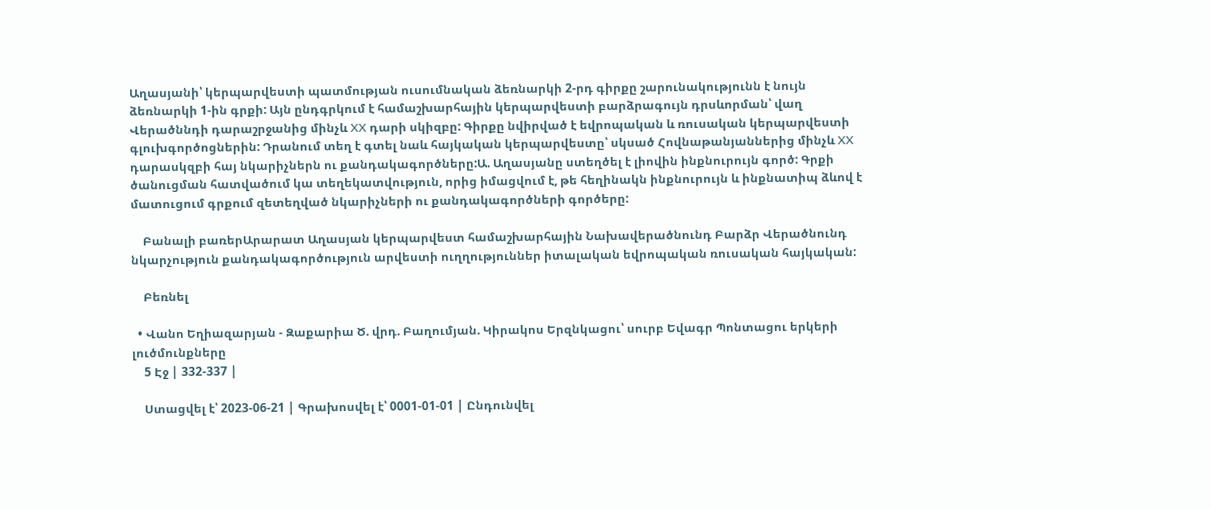Աղասյանի՝ կերպարվեստի պատմության ուսումնական ձեռնարկի 2-րդ գիրքը շարունակությունն է նույն ձեռնարկի 1-ին գրքի: Այն ընդգրկում է համաշխարհային կերպարվեստի բարձրագույն դրսևորման՝ վաղ Վերածննդի դարաշրջանից մինչև XX դարի սկիզբը: Գիրքը նվիրված է եվրոպական և ռուսական կերպարվեստի գլուխգործոցներին: Դրանում տեղ է գտել նաև հայկական կերպարվեստը՝ սկսած Հովնաթանյաններից մինչև XX դարասկզբի հայ նկարիչներն ու քանդակագործները:Ա. Աղասյանը ստեղծել է լիովին ինքնուրույն գործ: Գրքի ծանուցման հատվածում կա տեղեկատվություն, որից իմացվում է, թե հեղինակն ինքնուրույն և ինքնատիպ ձևով է մատուցում գրքում զետեղված նկարիչների ու քանդակագործների գործերը:

    Բանալի բառերԱրարատ Աղասյան կերպարվեստ համաշխարհային Նախավերածնունդ Բարձր Վերածնունդ նկարչություն քանդակագործություն արվեստի ուղղություններ իտալական եվրոպական ռուսական հայկական:

    Բեռնել

  • Վանո Եղիազարյան - Զաքարիա Ծ. վրդ. Բաղումյան. Կիրակոս Երզնկացու՝ սուրբ Եվագր Պոնտացու երկերի լուծմունքները
    5 Էջ | 332-337 |

    Ստացվել է՝ 2023-06-21 | Գրախոսվել է՝ 0001-01-01 | Ընդունվել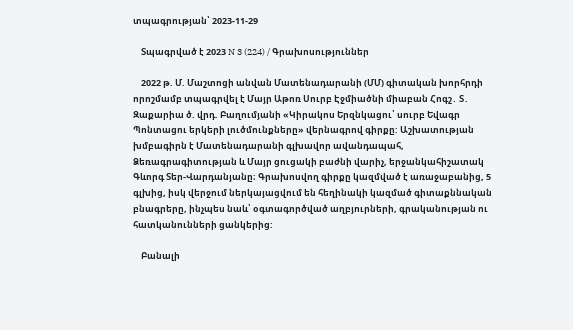տպագրության՝ 2023-11-29

    Տպագրված է 2023 N 3 (224) / Գրախոսություններ

    2022 թ. Մ. Մաշտոցի անվան Մատենադարանի (ՄՄ) գիտական խորհրդի որոշմամբ տպագրվել է Մայր Աթոռ Սուրբ Էջմիածնի միաբան Հոգշ․ Տ․ Զաքարիա ծ. վրդ. Բաղումյանի «Կիրակոս Երզնկացու՝ սուրբ Եվագր Պոնտացու երկերի լուծմունքները» վերնագրով գիրքը: Աշխատության խմբագիրն է Մատենադարանի գլխավոր ավանդապահ, Ձեռագրագիտության և Մայր ցուցակի բաժնի վարիչ, երջանկահիշատակ Գևորգ Տեր-Վարդանյանը։ Գրախոսվող գիրքը կազմված է առաջաբանից, 5 գլխից, իսկ վերջում ներկայացվում են հեղինակի կազմած գիտաքննական բնագրերը, ինչպես նաև՝ օգտագործված աղբյուրների, գրականության ու հատկանունների ցանկերից:

    Բանալի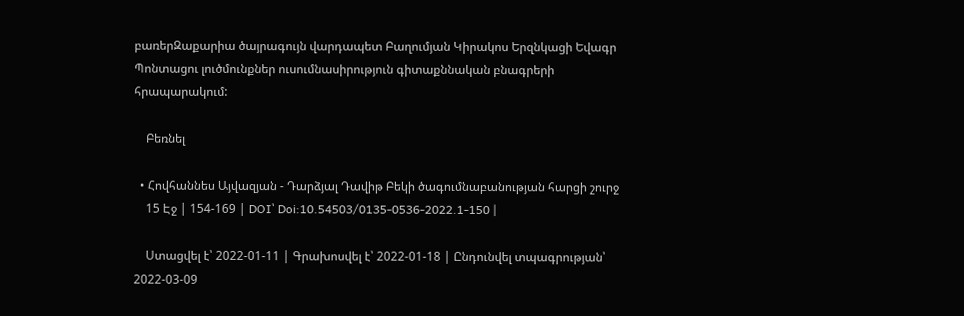բառերԶաքարիա ծայրագույն վարդապետ Բաղումյան Կիրակոս Երզնկացի Եվագր Պոնտացու լուծմունքներ ուսումնասիրություն գիտաքննական բնագրերի հրապարակում:

    Բեռնել

  • Հովհաննես Այվազյան - Դարձյալ Դավիթ Բեկի ծագումնաբանության հարցի շուրջ
    15 Էջ | 154-169 | DOI՝ Doi:10.54503/0135-0536-2022.1-150 |

    Ստացվել է՝ 2022-01-11 | Գրախոսվել է՝ 2022-01-18 | Ընդունվել տպագրության՝ 2022-03-09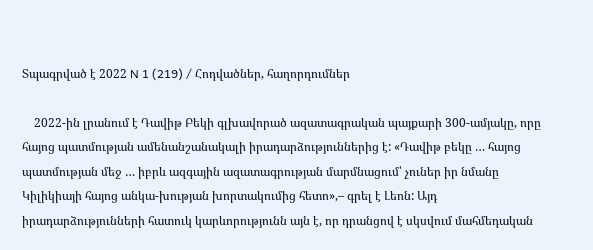Տպագրված է 2022 N 1 (219) / Հոդվածներ, հաղորդումներ

    2022-ին լրանում է Դավիթ Բեկի գլխավորած ազատագրական պայքարի 300-ամյակը, որը հայոց պատմության ամենանշանակալի իրադարձություններից է: «Դավիթ բեկը … հայոց պատմության մեջ … իբրև ազգային ազատագրության մարմնացում՝ չուներ իր նմանը Կիլիկիայի հայոց անկա-խության խորտակումից հետո»,– գրել է Լեոն: Այդ իրադարձությունների հատուկ կարևորությունն այն է, որ դրանցով է սկսվում մահմեդական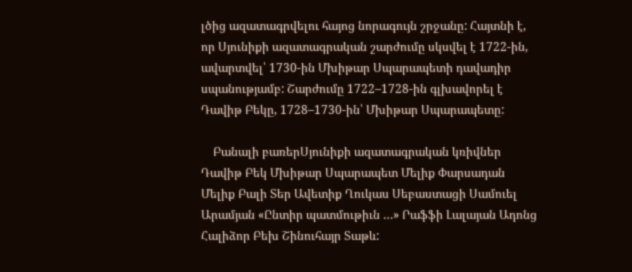լծից ազատագրվելու հայոց նորագույն շրջանը: Հայտնի է, որ Սյունիքի ազատագրական շարժումը սկսվել է 1722-ին, ավարտվել՝ 1730-ին Մխիթար Սպարապետի դավադիր սպանությամբ: Շարժումը 1722–1728-ին գլխավորել է Դավիթ Բեկը, 1728–1730-ին՝ Մխիթար Սպարապետը:

    Բանալի բառերՍյունիքի ազատագրական կռիվներ Դավիթ Բեկ Մխիթար Սպարապետ Մելիք Փարսադան Մելիք Բալի Տեր Ավետիք Ղուկաս Սեբաստացի Սամուել Արամյան «Ընտիր պատմութիւն …» Րաֆֆի Լալայան Ադոնց Հալիձոր Բեխ Շինուհայր Տաթև: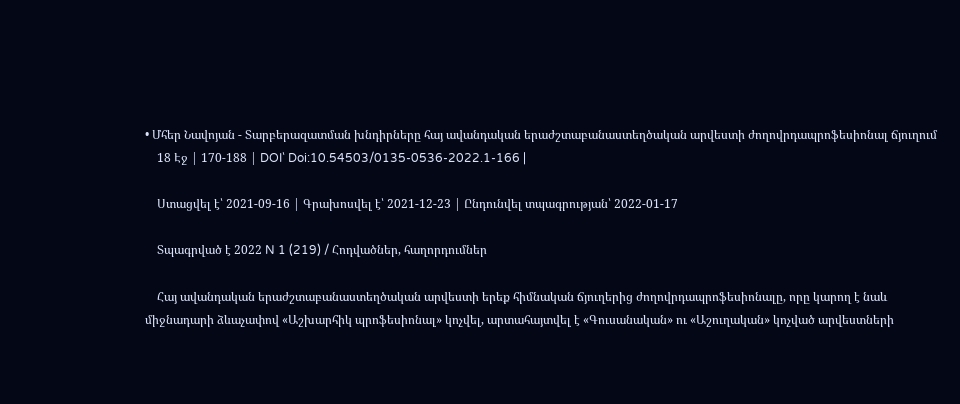• Մհեր Նավոյան - Տարբերազատման խնդիրները հայ ավանդական երաժշտաբանաստեղծական արվեստի ժողովրդապրոֆեսիոնալ ճյուղում
    18 Էջ | 170-188 | DOI՝ Doi:10.54503/0135-0536-2022.1-166 |

    Ստացվել է՝ 2021-09-16 | Գրախոսվել է՝ 2021-12-23 | Ընդունվել տպագրության՝ 2022-01-17

    Տպագրված է 2022 N 1 (219) / Հոդվածներ, հաղորդումներ

    Հայ ավանդական երաժշտաբանաստեղծական արվեստի երեք հիմնական ճյուղերից ժողովրդապրոֆեսիոնալը, որը կարող է նաև միջնադարի ձևաչափով «Աշխարհիկ պրոֆեսիոնալ» կոչվել, արտահայտվել է «Գուսանական» ու «Աշուղական» կոչված արվեստների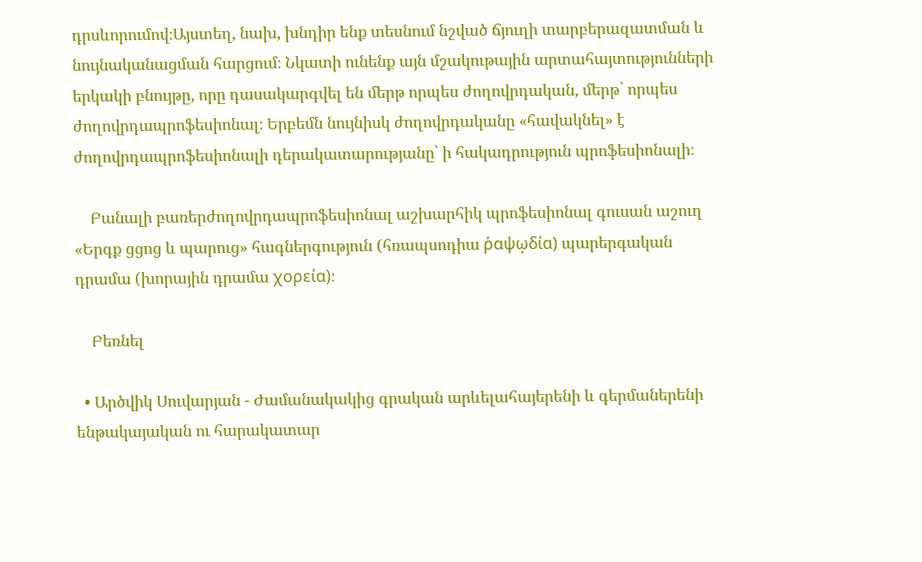դրսևորումով։Այստեղ, նախ, խնդիր ենք տեսնում նշված ճյուղի տարբերազատման և նույնականացման հարցում։ Նկատի ունենք այն մշակութային արտահայտությունների երկակի բնույթը, որը դասակարգվել են մերթ որպես ժողովրդական, մերթ՝ որպես ժողովրդապրոֆեսիոնալ։ Երբեմն նույնիսկ ժողովրդականը «հավակնել» է ժողովրդապրոֆեսիոնալի դերակատարությանը՝ ի հակադրություն պրոֆեսիոնալի։

    Բանալի բառերժողովրդապրոֆեսիոնալ աշխարհիկ պրոֆեսիոնալ գուսան աշուղ «Երգք ցցոց և պարուց» հագներգություն (հռապսոդիա ῥαψῳδία) պարերգական դրամա (խորային դրամա χορεία)։

    Բեռնել

  • Արծվիկ Սուվարյան - Ժամանակակից գրական արևելահայերենի և գերմաներենի ենթակայական ու հարակատար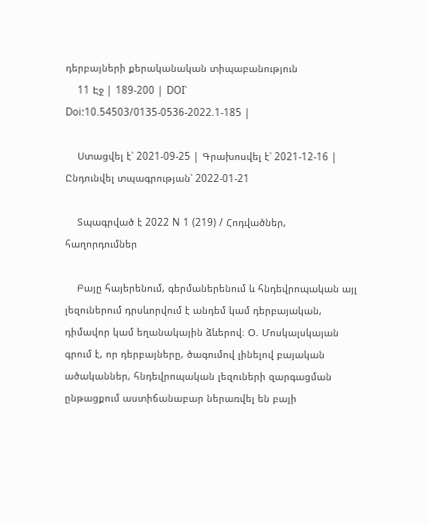դերբայների քերականական տիպաբանություն
    11 Էջ | 189-200 | DOI՝ Doi:10.54503/0135-0536-2022.1-185 |

    Ստացվել է՝ 2021-09-25 | Գրախոսվել է՝ 2021-12-16 | Ընդունվել տպագրության՝ 2022-01-21

    Տպագրված է 2022 N 1 (219) / Հոդվածներ, հաղորդումներ

    Բայը հայերենում, գերմաներենում և հնդեվրոպական այլ լեզուներում դրսևորվում է անդեմ կամ դերբայական, դիմավոր կամ եղանակային ձևերով։ Օ. Մոսկալսկայան գրում է, որ դերբայները, ծագումով լինելով բայական ածականներ, հնդեվրոպական լեզուների զարգացման ընթացքում աստիճանաբար ներառվել են բայի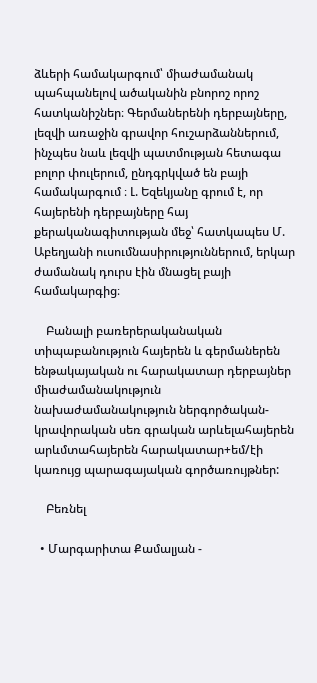ձևերի համակարգում՝ միաժամանակ պահպանելով ածականին բնորոշ որոշ հատկանիշներ։ Գերմաներենի դերբայները, լեզվի առաջին գրավոր հուշարձաններում, ինչպես նաև լեզվի պատմության հետագա բոլոր փուլերում, ընդգրկված են բայի համակարգում ։ Լ. Եզեկյանը գրում է, որ հայերենի դերբայները հայ քերականագիտության մեջ՝ հատկապես Մ. Աբեղյանի ուսումնասիրություններում, երկար ժամանակ դուրս էին մնացել բայի համակարգից։

    Բանալի բառերերականական տիպաբանություն հայերեն և գերմաներեն ենթակայական ու հարակատար դերբայներ միաժամանակություն նախաժամանակություն ներգործական-կրավորական սեռ գրական արևելահայերեն արևմտահայերեն հարակատար+եմ/էի կառույց պարագայական գործառույթներ:

    Բեռնել

  • Մարգարիտա Քամալյան -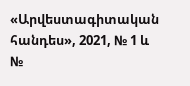«Արվեստագիտական հանդես», 2021, № 1 և №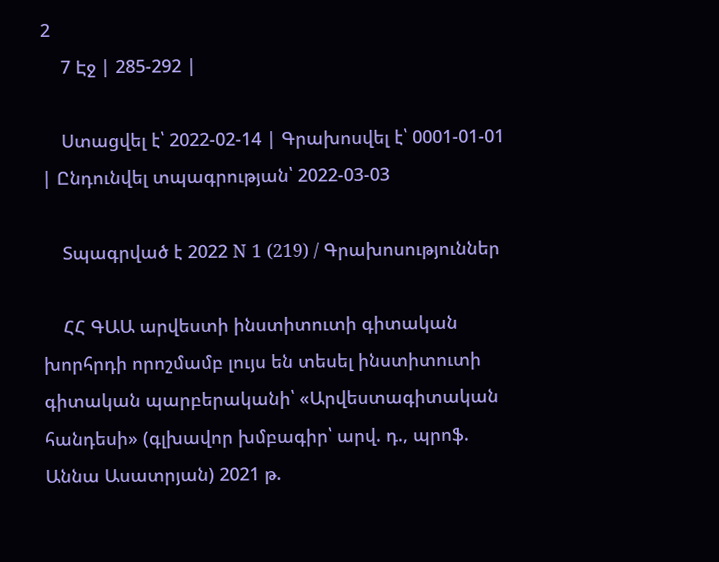2
    7 Էջ | 285-292 |

    Ստացվել է՝ 2022-02-14 | Գրախոսվել է՝ 0001-01-01 | Ընդունվել տպագրության՝ 2022-03-03

    Տպագրված է 2022 N 1 (219) / Գրախոսություններ

    ՀՀ ԳԱԱ արվեստի ինստիտուտի գիտական խորհրդի որոշմամբ լույս են տեսել ինստիտուտի գիտական պարբերականի՝ «Արվեստագիտական հանդեսի» (գլխավոր խմբագիր՝ արվ. դ., պրոֆ. Աննա Ասատրյան) 2021 թ.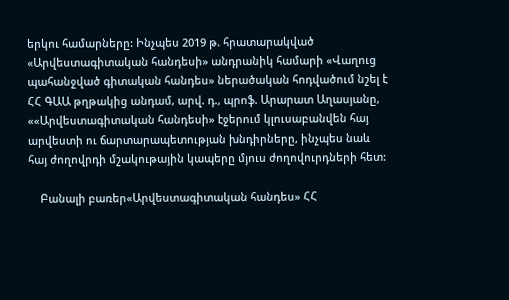երկու համարները: Ինչպես 2019 թ. հրատարակված «Արվեստագիտական հանդեսի» անդրանիկ համարի «Վաղուց պահանջված գիտական հանդես» ներածական հոդվածում նշել է ՀՀ ԳԱԱ թղթակից անդամ, արվ. դ., պրոֆ. Արարատ Աղասյանը, ««Արվեստագիտական հանդեսի» էջերում կլուսաբանվեն հայ արվեստի ու ճարտարապետության խնդիրները, ինչպես նաև հայ ժողովրդի մշակութային կապերը մյուս ժողովուրդների հետ:

    Բանալի բառեր«Արվեստագիտական հանդես» ՀՀ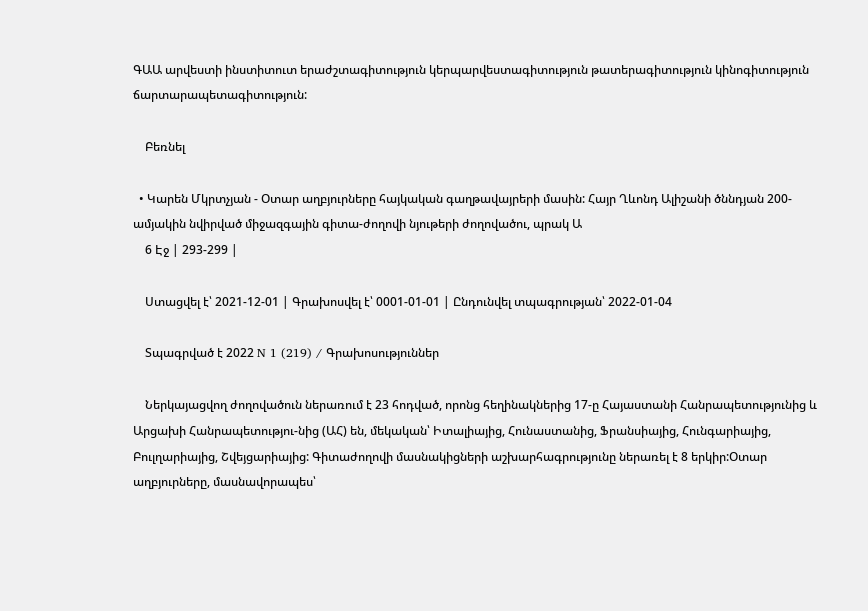ԳԱԱ արվեստի ինստիտուտ երաժշտագիտություն կերպարվեստագիտություն թատերագիտություն կինոգիտություն ճարտարապետագիտություն:

    Բեռնել

  • Կարեն Մկրտչյան - Օտար աղբյուրները հայկական գաղթավայրերի մասին: Հայր Ղևոնդ Ալիշանի ծննդյան 200-ամյակին նվիրված միջազգային գիտա-ժողովի նյութերի ժողովածու, պրակ Ա
    6 Էջ | 293-299 |

    Ստացվել է՝ 2021-12-01 | Գրախոսվել է՝ 0001-01-01 | Ընդունվել տպագրության՝ 2022-01-04

    Տպագրված է 2022 N 1 (219) / Գրախոսություններ

    Ներկայացվող ժողովածուն ներառում է 23 հոդված, որոնց հեղինակներից 17-ը Հայաստանի Հանրապետությունից և Արցախի Հանրապետությու-նից (ԱՀ) են, մեկական՝ Իտալիայից, Հունաստանից, Ֆրանսիայից, Հունգարիայից, Բուլղարիայից, Շվեյցարիայից: Գիտաժողովի մասնակիցների աշխարհագրությունը ներառել է 8 երկիր:Օտար աղբյուրները, մասնավորապես՝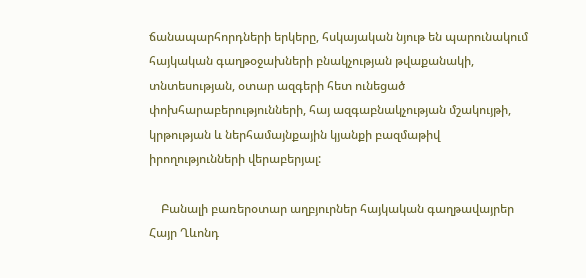ճանապարհորդների երկերը, հսկայական նյութ են պարունակում հայկական գաղթօջախների բնակչության թվաքանակի, տնտեսության, օտար ազգերի հետ ունեցած փոխհարաբերությունների, հայ ազգաբնակչության մշակույթի, կրթության և ներհամայնքային կյանքի բազմաթիվ իրողությունների վերաբերյալ:

    Բանալի բառերօտար աղբյուրներ հայկական գաղթավայրեր Հայր Ղևոնդ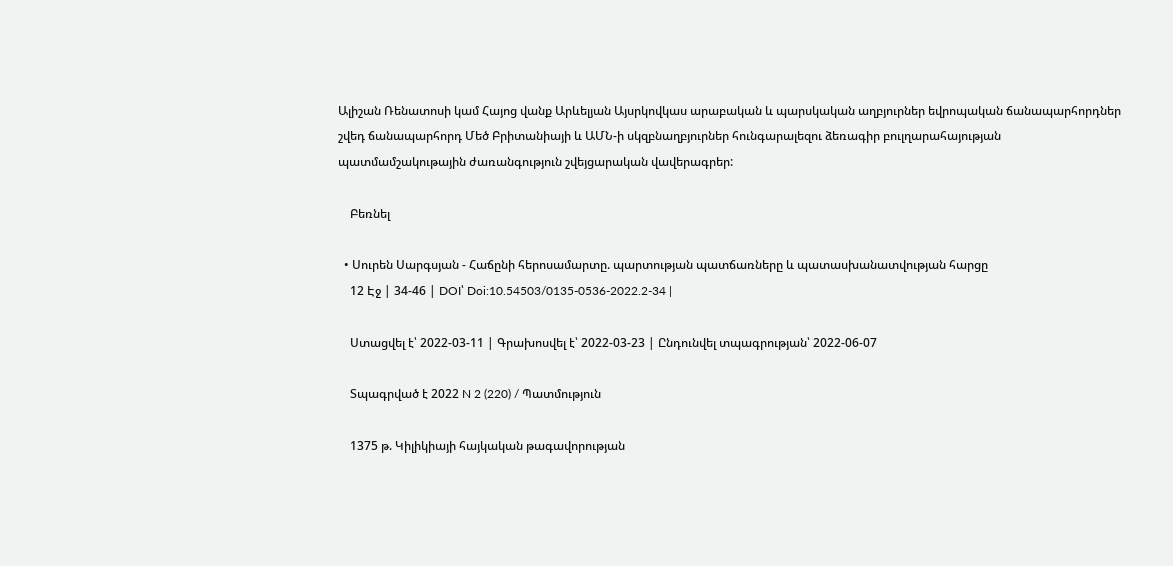Ալիշան Ռենատոսի կամ Հայոց վանք Արևելյան Այսրկովկաս արաբական և պարսկական աղբյուրներ եվրոպական ճանապարհորդներ շվեդ ճանապարհորդ Մեծ Բրիտանիայի և ԱՄՆ-ի սկզբնաղբյուրներ հունգարալեզու ձեռագիր բուլղարահայության պատմամշակութային ժառանգություն շվեյցարական վավերագրեր:

    Բեռնել

  • Սուրեն Սարգսյան - Հաճընի հերոսամարտը. պարտության պատճառները և պատասխանատվության հարցը
    12 Էջ | 34-46 | DOI՝ Doi:10.54503/0135-0536-2022.2-34 |

    Ստացվել է՝ 2022-03-11 | Գրախոսվել է՝ 2022-03-23 | Ընդունվել տպագրության՝ 2022-06-07

    Տպագրված է 2022 N 2 (220) / Պատմություն

    1375 թ. Կիլիկիայի հայկական թագավորության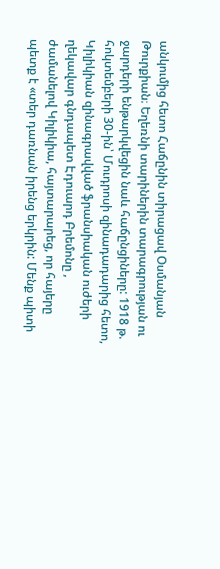անկումից հետո Հաճընին տիրացավ Օսմանյան Թուրքիան։ Եղեռնի տարիներին տարագրության ու ջարդերի ենթարկվեցին նաև հաճընցիները: 1918 թ. հոկտեմբերի 30-ին՝ Մուդրոսի զինադադարից հետո, Կիլիկիան զինագրավված ֆրանսիական ուժերի ղեկավար գնդապետ Էդուարդ Բրեմոնը , ժամանելով Կիլիկիա, հայտարարեց, որ հայերը պետք է «տեր դառնան իրենց երկրին: Մենք պիտի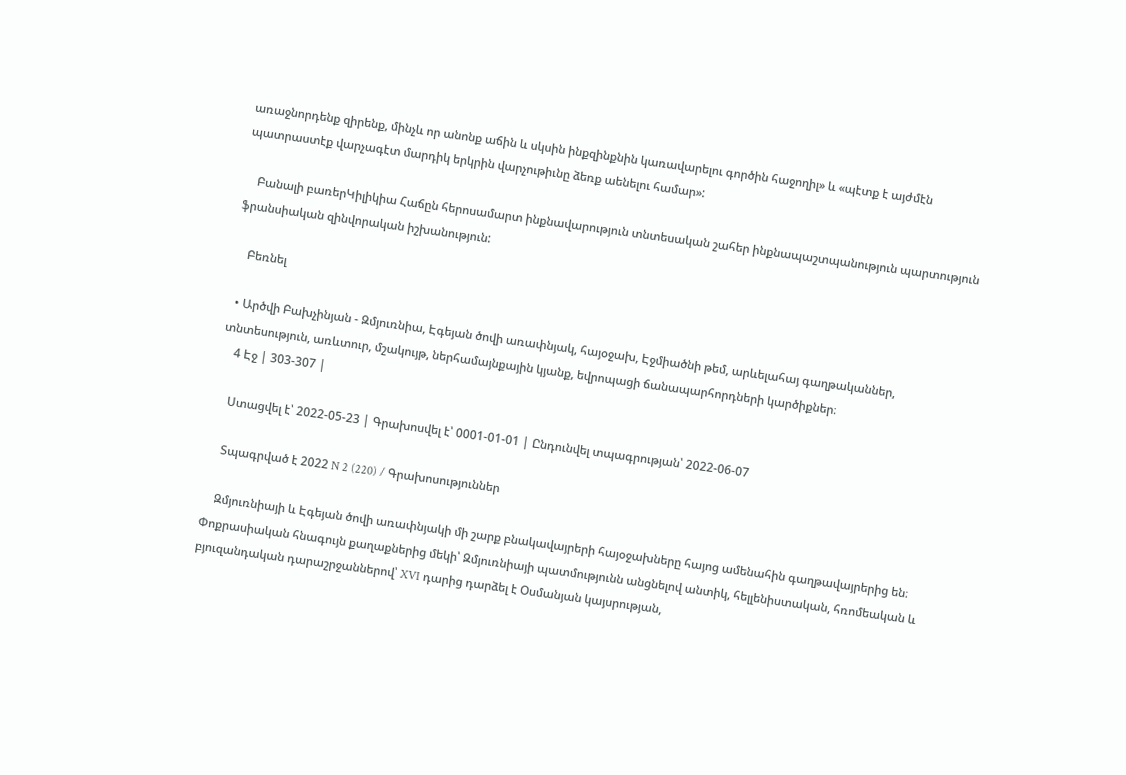առաջնորդենք զիրենք, մինչև որ անոնք աճին և սկսին ինքզինքնին կառավարելու գործին հաջողիլ» և «պէտք է այժմէն պատրաստէք վարչագէտ մարդիկ երկրին վարչութիւնը ձեռք աենելու համար»:

    Բանալի բառերԿիլիկիա Հաճըն հերոսամարտ ինքնավարություն տնտեսական շահեր ինքնապաշտպանություն պարտություն ֆրանսիական զինվորական իշխանություն:

    Բեռնել

  • Արծվի Բախչինյան - Զմյուռնիա, Էգեյան ծովի առափնյակ, հայօջախ, Էջմիածնի թեմ, արևելահայ գաղթականներ, տնտեսություն, առևտուր, մշակույթ, ներհամայնքային կյանք, եվրոպացի ճանապարհորդների կարծիքներ։
    4 Էջ | 303-307 |

    Ստացվել է՝ 2022-05-23 | Գրախոսվել է՝ 0001-01-01 | Ընդունվել տպագրության՝ 2022-06-07

    Տպագրված է 2022 N 2 (220) / Գրախոսություններ

    Զմյուռնիայի և Էգեյան ծովի առափնյակի մի շարք բնակավայրերի հայօջախները հայոց ամենահին գաղթավայրերից են։ Փոքրասիական հնագույն քաղաքներից մեկի՝ Զմյուռնիայի պատմությունն անցնելով անտիկ, հելլենիստական, հռոմեական և բյուզանդական դարաշրջաններով՝ XVI դարից դարձել է Օսմանյան կայսրության,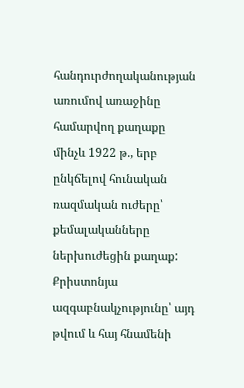հանդուրժողականության առումով առաջինը համարվող քաղաքը մինչև 1922 թ., երբ ընկճելով հունական ռազմական ուժերը՝ քեմալականները ներխուժեցին քաղաք: Քրիստոնյա ազգաբնակչությունը՝ այդ թվում և հայ հնամենի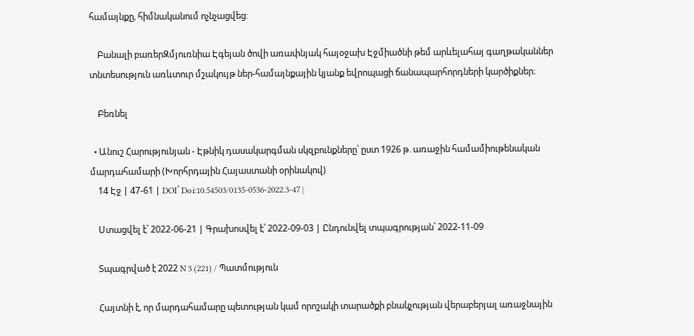համայնքը, հիմնականում ոչնչացվեց:

    Բանալի բառերԶմյուռնիա Էգեյան ծովի առափնյակ հայօջախ Էջմիածնի թեմ արևելահայ գաղթականներ տնտեսություն առևտուր մշակույթ ներ-համայնքային կյանք եվրոպացի ճանապարհորդների կարծիքներ։

    Բեռնել

  • Անուշ Հարությունյան - Էթնիկ դասակարգման սկզբունքները՝ ըստ 1926 թ. առաջին համամիութենական մարդահամարի (Խորհրդային Հայաստանի օրինակով)
    14 Էջ | 47-61 | DOI՝ Doi:10.54503/0135-0536-2022.3-47 |

    Ստացվել է՝ 2022-06-21 | Գրախոսվել է՝ 2022-09-03 | Ընդունվել տպագրության՝ 2022-11-09

    Տպագրված է 2022 N 3 (221) / Պատմություն

    Հայտնի է, որ մարդահամարը պետության կամ որոշակի տարածքի բնակչության վերաբերյալ առաջնային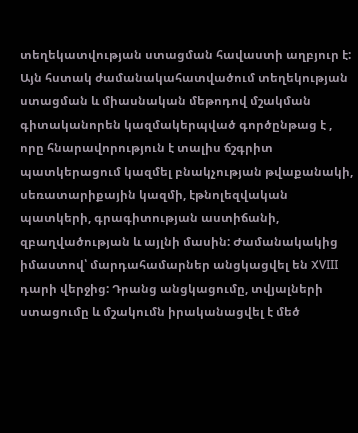տեղեկատվության ստացման հավաստի աղբյուր է: Այն հստակ ժամանակահատվածում տեղեկության ստացման և միասնական մեթոդով մշակման գիտականորեն կազմակերպված գործընթաց է , որը հնարավորություն է տալիս ճշգրիտ պատկերացում կազմել բնակչության թվաքանակի, սեռատարիքային կազմի, էթնոլեզվական պատկերի, գրագիտության աստիճանի, զբաղվածության և այլնի մասին: Ժամանակակից իմաստով՝ մարդահամարներ անցկացվել են XVIII դարի վերջից: Դրանց անցկացումը, տվյալների ստացումը և մշակումն իրականացվել է մեծ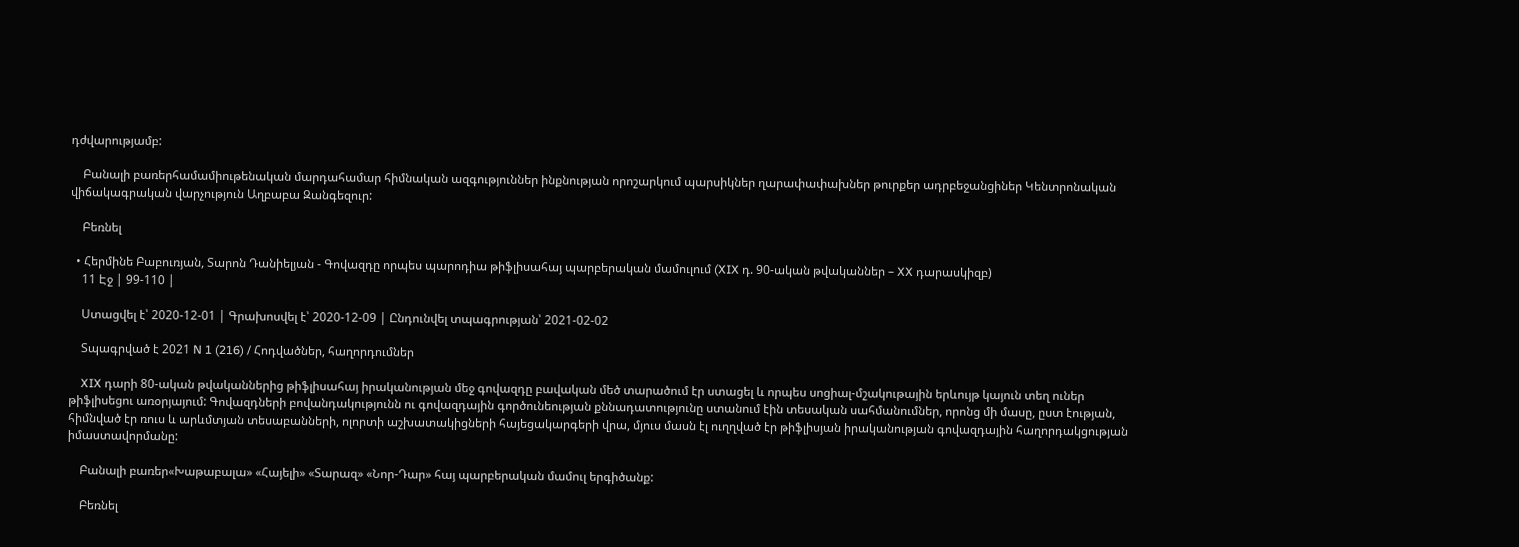դժվարությամբ:

    Բանալի բառերհամամիութենական մարդահամար հիմնական ազգություններ ինքնության որոշարկում պարսիկներ ղարափափախներ թուրքեր ադրբեջանցիներ Կենտրոնական վիճակագրական վարչություն Աղբաբա Զանգեզուր:

    Բեռնել

  • Հերմինե Բաբուռյան, Տարոն Դանիելյան - Գովազդը որպես պարոդիա թիֆլիսահայ պարբերական մամուլում (XIX դ. 90-ական թվականներ – XX դարասկիզբ)
    11 Էջ | 99-110 |

    Ստացվել է՝ 2020-12-01 | Գրախոսվել է՝ 2020-12-09 | Ընդունվել տպագրության՝ 2021-02-02

    Տպագրված է 2021 N 1 (216) / Հոդվածներ, հաղորդումներ

    XIX դարի 80-ական թվականներից թիֆլիսահայ իրականության մեջ գովազդը բավական մեծ տարածում էր ստացել և որպես սոցիալ-մշակութային երևույթ կայուն տեղ ուներ թիֆլիսեցու առօրյայում: Գովազդների բովանդակությունն ու գովազդային գործունեության քննադատությունը ստանում էին տեսական սահմանումներ, որոնց մի մասը, ըստ էության, հիմնված էր ռուս և արևմտյան տեսաբանների, ոլորտի աշխատակիցների հայեցակարգերի վրա, մյուս մասն էլ ուղղված էր թիֆլիսյան իրականության գովազդային հաղորդակցության իմաստավորմանը:

    Բանալի բառեր«Խաթաբալա» «Հայելի» «Տարազ» «Նոր-Դար» հայ պարբերական մամուլ երգիծանք:

    Բեռնել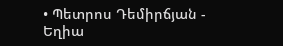• Պետրոս Դեմիրճյան - Եղիա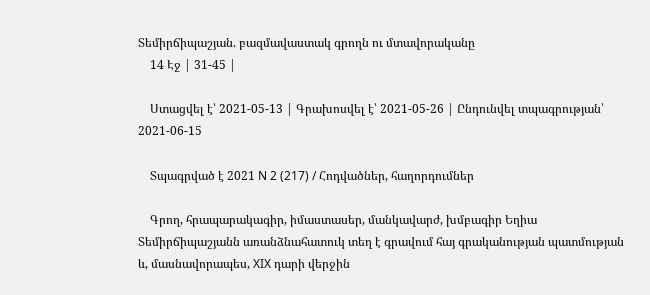Տեմիրճիպաշյան. բազմավաստակ գրողն ու մտավորականը
    14 Էջ | 31-45 |

    Ստացվել է՝ 2021-05-13 | Գրախոսվել է՝ 2021-05-26 | Ընդունվել տպագրության՝ 2021-06-15

    Տպագրված է 2021 N 2 (217) / Հոդվածներ, հաղորդումներ

    Գրող, հրապարակագիր, իմաստասեր, մանկավարժ, խմբագիր Եղիա Տեմիրճիպաշյանն առանձնահատուկ տեղ է գրավում հայ գրականության պատմության և, մասնավորապես, XIX դարի վերջին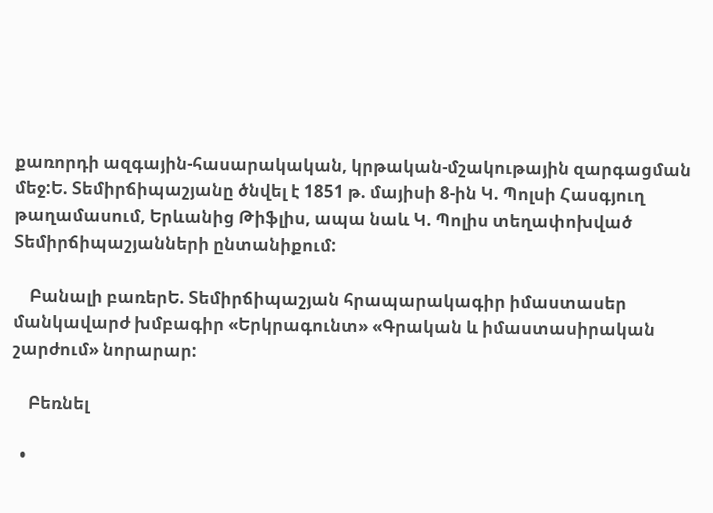քառորդի ազգային-հասարակական, կրթական-մշակութային զարգացման մեջ:Ե. Տեմիրճիպաշյանը ծնվել է 1851 թ. մայիսի 8-ին Կ. Պոլսի Հասգյուղ թաղամասում, Երևանից Թիֆլիս, ապա նաև Կ. Պոլիս տեղափոխված Տեմիրճիպաշյանների ընտանիքում:

    Բանալի բառերԵ. Տեմիրճիպաշյան հրապարակագիր իմաստասեր մանկավարժ խմբագիր «Երկրագունտ» «Գրական և իմաստասիրական շարժում» նորարար:

    Բեռնել

  •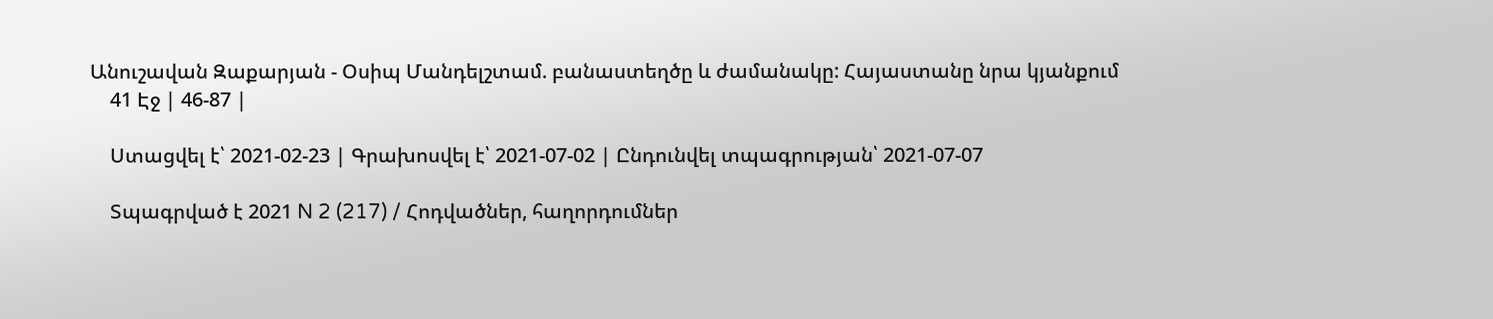Անուշավան Զաքարյան - Օսիպ Մանդելշտամ. բանաստեղծը և ժամանակը: Հայաստանը նրա կյանքում
    41 Էջ | 46-87 |

    Ստացվել է՝ 2021-02-23 | Գրախոսվել է՝ 2021-07-02 | Ընդունվել տպագրության՝ 2021-07-07

    Տպագրված է 2021 N 2 (217) / Հոդվածներ, հաղորդումներ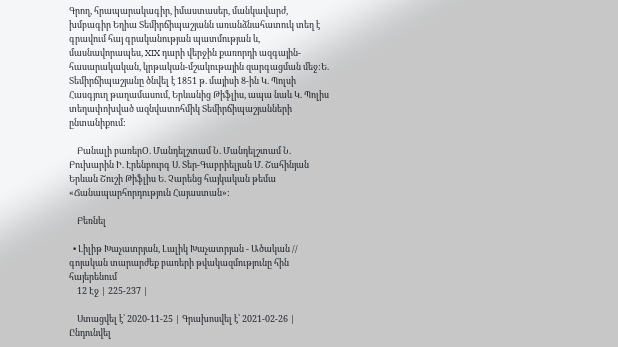Գրող, հրապարակագիր, իմաստասեր, մանկավարժ, խմբագիր Եղիա Տեմիրճիպաշյանն առանձնահատուկ տեղ է գրավում հայ գրականության պատմության և, մասնավորապես, XIX դարի վերջին քառորդի ազգային-հասարակական, կրթական-մշակութային զարգացման մեջ:Ե. Տեմիրճիպաշյանը ծնվել է 1851 թ. մայիսի 8-ին Կ. Պոլսի Հասգյուղ թաղամասում, Երևանից Թիֆլիս, ապա նաև Կ. Պոլիս տեղափոխված ազնվատոհմիկ Տեմիրճիպաշյանների ընտանիքում:

    Բանալի բառերՕ. Մանդելշտամ Ն. Մանդելշտամ Ն. Բուխարին Ի. Էրենբուրգ Ս. Տեր-Գաբրիելյան Մ. Շահինյան Երևան Շուշի Թիֆլիս Ե. Չարենց հայկական թեմա «Ճանապարհորդություն Հայաստան»:

    Բեռնել

  • Լիլիթ Խաչատրյան, Լալիկ Խաչատրյան - Ածական // գոյական տարարժեք բառերի թվակազմությունը հին հայերենում
    12 Էջ | 225-237 |

    Ստացվել է՝ 2020-11-25 | Գրախոսվել է՝ 2021-02-26 | Ընդունվել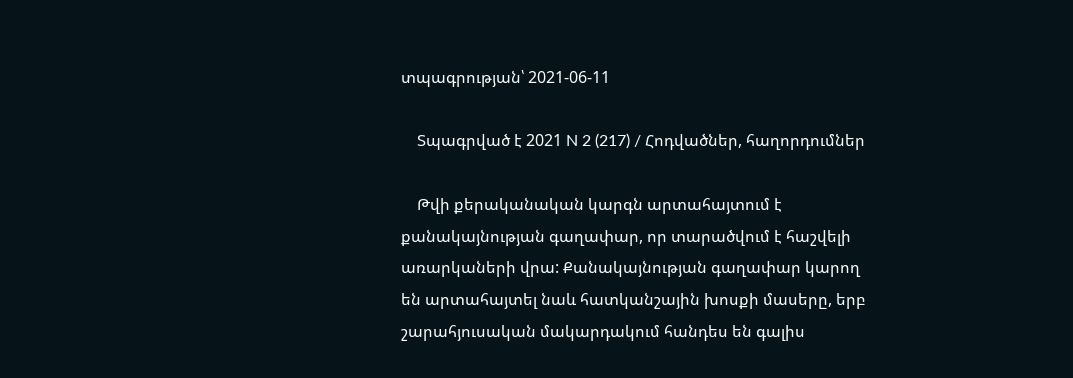տպագրության՝ 2021-06-11

    Տպագրված է 2021 N 2 (217) / Հոդվածներ, հաղորդումներ

    Թվի քերականական կարգն արտահայտում է քանակայնության գաղափար, որ տարածվում է հաշվելի առարկաների վրա: Քանակայնության գաղափար կարող են արտահայտել նաև հատկանշային խոսքի մասերը, երբ շարահյուսական մակարդակում հանդես են գալիս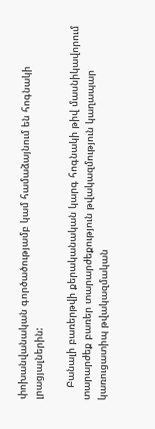փոխանվանական գործածությամբ կամ համաձայնում են հոգնակի լրացյալներին:

    Բանալի բառերթվի քերականական կարգ հոգնակի թիվ մասնիկավորում տարարժեք բառեր տարարժեքություն թվակազմություն կաղապար կառուցատիպ թվակազմական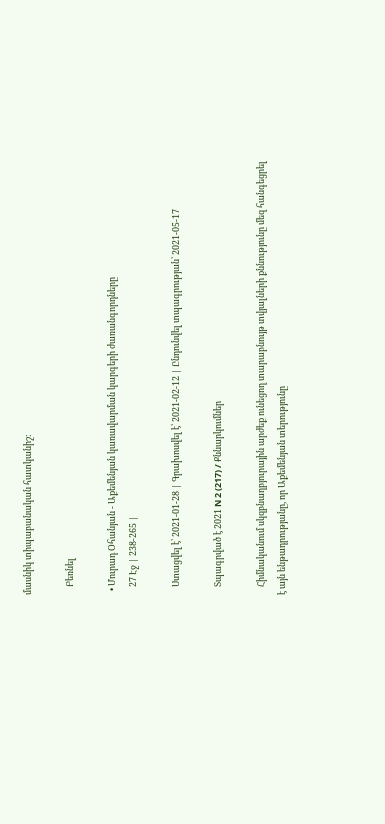մասնիկ տիպաբանական հատկանիշ:

    Բեռնել

  • Մուրադ Օհանյան - Աքեմենյան կառավարման կարգերի ժառանգորդները
    27 Էջ | 238-265 |

    Ստացվել է՝ 2021-01-28 | Գրախոսվել է՝ 2021-02-12 | Ընդունվել տպագրության՝ 2021-05-17

    Տպագրված է 2021 N 2 (217) / Քննարկումներ

    Հիմնականում սկզբնաղբյուրային արժեք ունեցող տարաբնույթ տվյալների քննությունը մեզ հանգեցրել է այն ենթադրությանը, որ Աքեմենյան տերությունը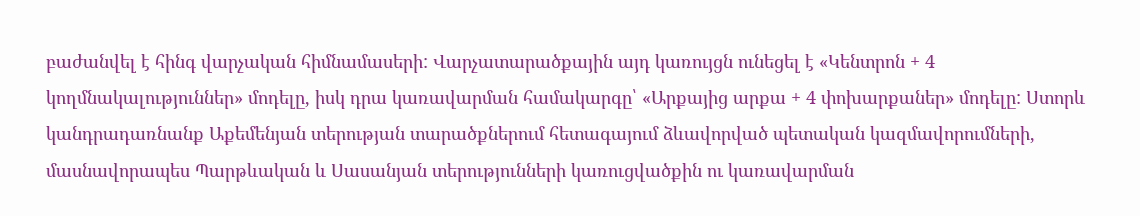բաժանվել է հինգ վարչական հիմնամասերի: Վարչատարածքային այդ կառույցն ունեցել է «Կենտրոն + 4 կողմնակալություններ» մոդելը, իսկ դրա կառավարման համակարգը՝ «Արքայից արքա + 4 փոխարքաներ» մոդելը: Ստորև կանդրադառնանք Աքեմենյան տերության տարածքներում հետագայում ձևավորված պետական կազմավորումների, մասնավորապես Պարթևական և Սասանյան տերությունների կառուցվածքին ու կառավարման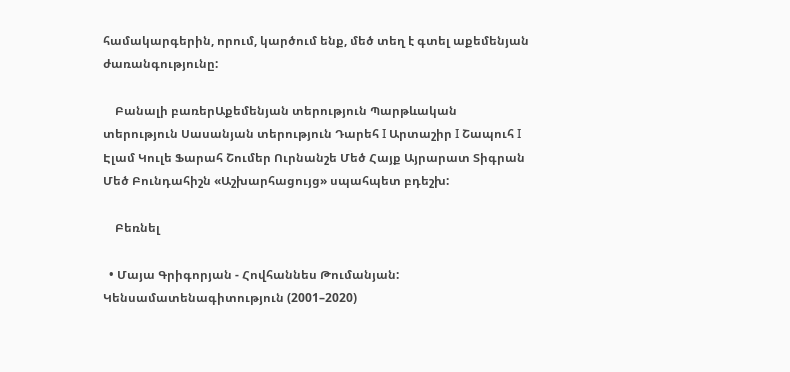համակարգերին, որում, կարծում ենք, մեծ տեղ է գտել աքեմենյան ժառանգությունը:

    Բանալի բառերԱքեմենյան տերություն Պարթևական տերություն Սասանյան տերություն Դարեհ I Արտաշիր I Շապուհ I Էլամ Կուլե Ֆարահ Շումեր Ուրնանշե Մեծ Հայք Այրարատ Տիգրան Մեծ Բունդահիշն «Աշխարհացույց» սպահպետ բդեշխ:

    Բեռնել

  • Մայա Գրիգորյան - Հովհաննես Թումանյան: Կենսամատենագիտություն (2001–2020)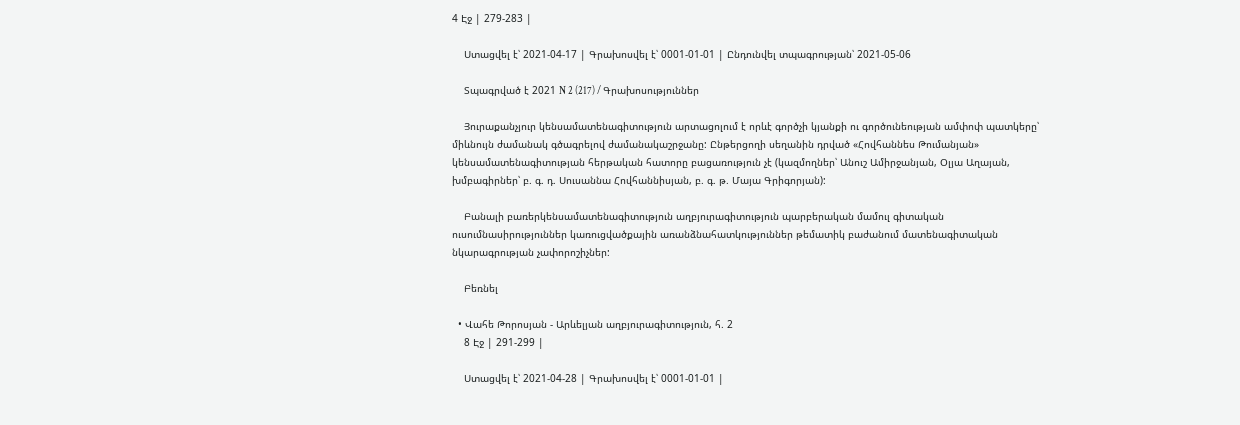4 Էջ | 279-283 |

    Ստացվել է՝ 2021-04-17 | Գրախոսվել է՝ 0001-01-01 | Ընդունվել տպագրության՝ 2021-05-06

    Տպագրված է 2021 N 2 (217) / Գրախոսություններ

    Յուրաքանչյուր կենսամատենագիտություն արտացոլում է որևէ գործչի կյանքի ու գործունեության ամփոփ պատկերը՝ միևնույն ժամանակ գծագրելով ժամանակաշրջանը: Ընթերցողի սեղանին դրված «Հովհաննես Թումանյան» կենսամատենագիտության հերթական հատորը բացառություն չէ (կազմողներ՝ Անուշ Ամիրջանյան, Օլյա Աղայան, խմբագիրներ՝ բ. գ. դ. Սուսաննա Հովհաննիսյան, բ. գ. թ. Մայա Գրիգորյան):

    Բանալի բառերկենսամատենագիտություն աղբյուրագիտություն պարբերական մամուլ գիտական ուսումնասիրություններ կառուցվածքային առանձնահատկություններ թեմատիկ բաժանում մատենագիտական նկարագրության չափորոշիչներ:

    Բեռնել

  • Վահե Թորոսյան - Արևելյան աղբյուրագիտություն, հ. 2
    8 Էջ | 291-299 |

    Ստացվել է՝ 2021-04-28 | Գրախոսվել է՝ 0001-01-01 |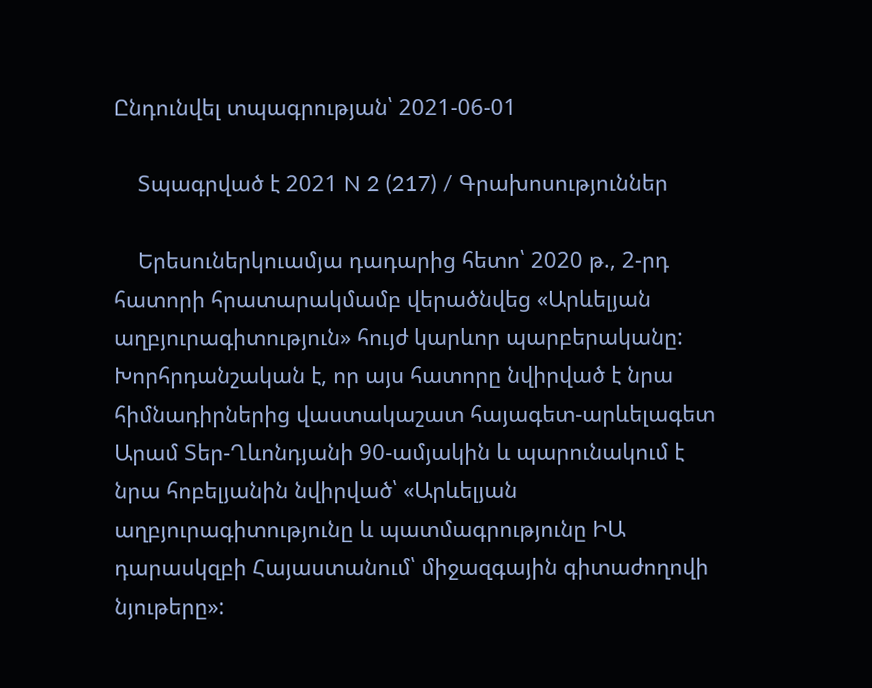Ընդունվել տպագրության՝ 2021-06-01

    Տպագրված է 2021 N 2 (217) / Գրախոսություններ

    Երեսուներկուամյա դադարից հետո՝ 2020 թ., 2-րդ հատորի հրատարակմամբ վերածնվեց «Արևելյան աղբյուրագիտություն» հույժ կարևոր պարբերականը: Խորհրդանշական է, որ այս հատորը նվիրված է նրա հիմնադիրներից վաստակաշատ հայագետ-արևելագետ Արամ Տեր-Ղևոնդյանի 90-ամյակին և պարունակում է նրա հոբելյանին նվիրված՝ «Արևելյան աղբյուրագիտությունը և պատմագրությունը ԻԱ դարասկզբի Հայաստանում՝ միջազգային գիտաժողովի նյութերը»: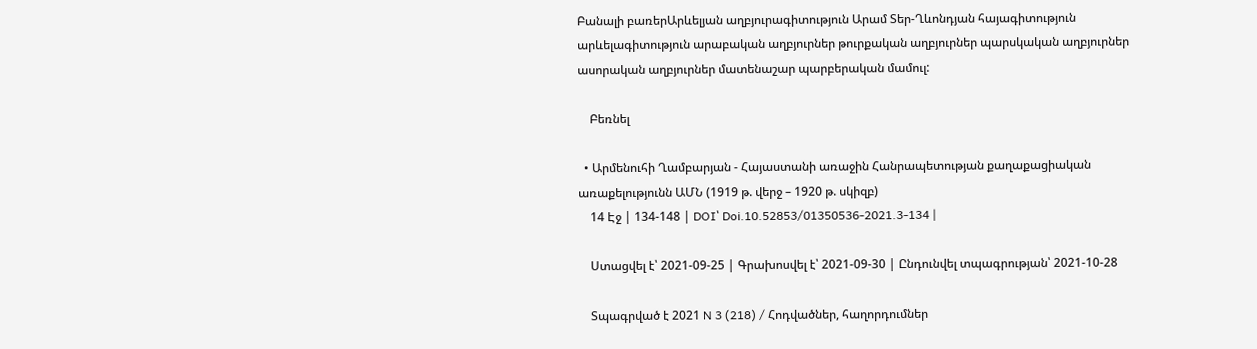Բանալի բառերԱրևելյան աղբյուրագիտություն Արամ Տեր-Ղևոնդյան հայագիտություն արևելագիտություն արաբական աղբյուրներ թուրքական աղբյուրներ պարսկական աղբյուրներ ասորական աղբյուրներ մատենաշար պարբերական մամուլ:

    Բեռնել

  • Արմենուհի Ղամբարյան - Հայաստանի առաջին Հանրապետության քաղաքացիական առաքելությունն ԱՄՆ (1919 թ. վերջ – 1920 թ. սկիզբ)
    14 Էջ | 134-148 | DOI՝ Doi.10.52853/01350536-2021.3-134 |

    Ստացվել է՝ 2021-09-25 | Գրախոսվել է՝ 2021-09-30 | Ընդունվել տպագրության՝ 2021-10-28

    Տպագրված է 2021 N 3 (218) / Հոդվածներ, հաղորդումներ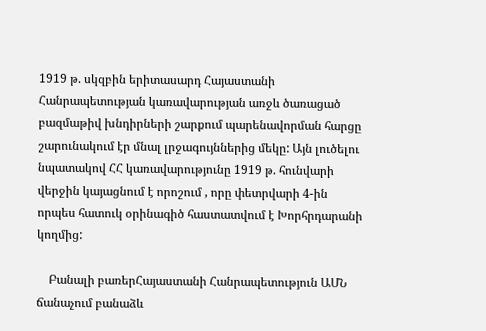1919 թ. սկզբին երիտասարդ Հայաստանի Հանրապետության կառավարության առջև ծառացած բազմաթիվ խնդիրների շարքում պարենավորման հարցը շարունակում էր մնալ լրջագույններից մեկը: Այն լուծելու նպատակով ՀՀ կառավարությունը 1919 թ. հունվարի վերջին կայացնում է որոշում , որը փետրվարի 4-ին որպես հատուկ օրինագիծ հաստատվում է Խորհրդարանի կողմից:

    Բանալի բառերՀայաստանի Հանրապետություն ԱՄՆ ճանաչում բանաձև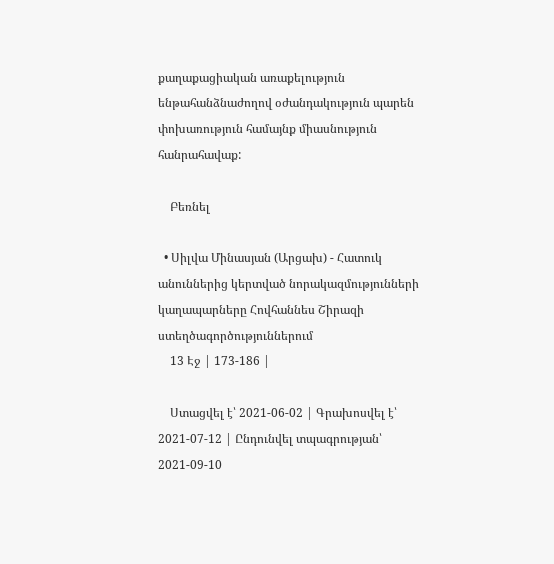քաղաքացիական առաքելություն ենթահանձնաժողով օժանդակություն պարեն փոխառություն համայնք միասնություն հանրահավաք:

    Բեռնել

  • Սիլվա Մինասյան (Արցախ) - Հատուկ անուններից կերտված նորակազմությունների կաղապարները Հովհաննես Շիրազի ստեղծագործություններում
    13 Էջ | 173-186 |

    Ստացվել է՝ 2021-06-02 | Գրախոսվել է՝ 2021-07-12 | Ընդունվել տպագրության՝ 2021-09-10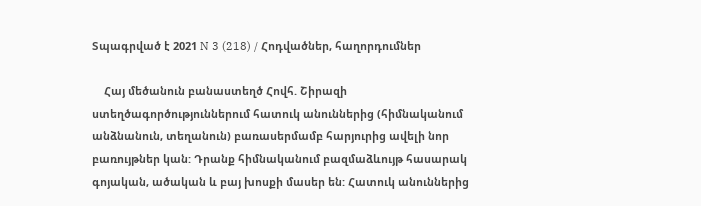Տպագրված է 2021 N 3 (218) / Հոդվածներ, հաղորդումներ

    Հայ մեծանուն բանաստեղծ Հովհ. Շիրազի ստեղծագործություններում հատուկ անուններից (հիմնականում անձնանուն, տեղանուն) բառասերմամբ հարյուրից ավելի նոր բառույթներ կան: Դրանք հիմնականում բազմաձևույթ հասարակ գոյական, ածական և բայ խոսքի մասեր են: Հատուկ անուններից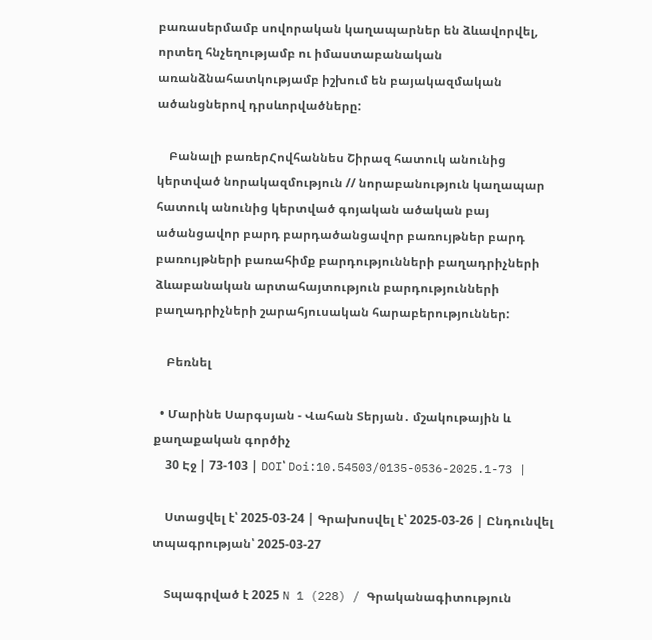բառասերմամբ սովորական կաղապարներ են ձևավորվել, որտեղ հնչեղությամբ ու իմաստաբանական առանձնահատկությամբ իշխում են բայակազմական ածանցներով դրսևորվածները:

    Բանալի բառերՀովհաննես Շիրազ հատուկ անունից կերտված նորակազմություն // նորաբանություն կաղապար հատուկ անունից կերտված գոյական ածական բայ ածանցավոր բարդ բարդածանցավոր բառույթներ բարդ բառույթների բառահիմք բարդությունների բաղադրիչների ձևաբանական արտահայտություն բարդությունների բաղադրիչների շարահյուսական հարաբերություններ:

    Բեռնել

  • Մարինե Սարգսյան - Վահան Տերյան․ մշակութային և քաղաքական գործիչ
    30 Էջ | 73-103 | DOI՝ Doi:10.54503/0135-0536-2025.1-73 |

    Ստացվել է՝ 2025-03-24 | Գրախոսվել է՝ 2025-03-26 | Ընդունվել տպագրության՝ 2025-03-27

    Տպագրված է 2025 N 1 (228) / Գրականագիտություն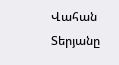Վահան Տերյանը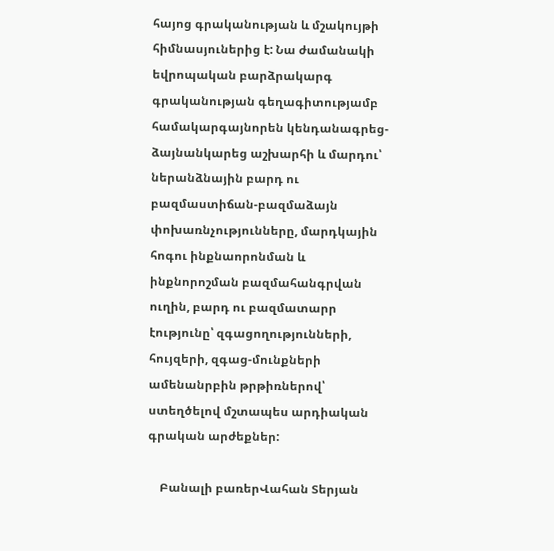հայոց գրականության և մշակույթի հիմնասյուներից է: Նա ժամանակի եվրոպական բարձրակարգ գրականության գեղագիտությամբ համակարգայնորեն կենդանագրեց-ձայնանկարեց աշխարհի և մարդու՝ ներանձնային բարդ ու բազմաստիճան-բազմաձայն փոխառնչությունները, մարդկային հոգու ինքնաորոնման և ինքնորոշման բազմահանգրվան ուղին, բարդ ու բազմատարր էությունը՝ զգացողությունների, հույզերի, զգաց-մունքների ամենանրբին թրթիռներով՝ ստեղծելով մշտապես արդիական գրական արժեքներ:

    Բանալի բառերՎահան Տերյան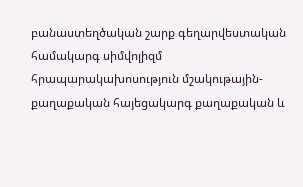բանաստեղծական շարք գեղարվեստական համակարգ սիմվոլիզմ հրապարակախոսություն մշակութային-քաղաքական հայեցակարգ քաղաքական և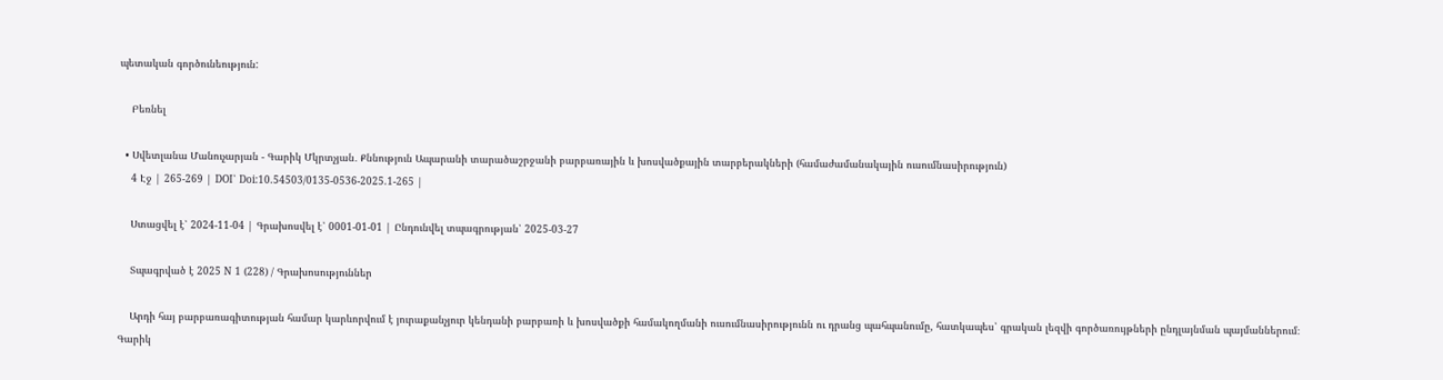պետական գործունեություն:

    Բեռնել

  • Սվետլանա Մանուչարյան - Գարիկ Մկրտչյան․ Քննություն Ապարանի տարածաշրջանի բարբառային և խոսվածքային տարբերակների (համաժամանակային ուսումնասիրություն)
    4 Էջ | 265-269 | DOI՝ Doi:10.54503/0135-0536-2025.1-265 |

    Ստացվել է՝ 2024-11-04 | Գրախոսվել է՝ 0001-01-01 | Ընդունվել տպագրության՝ 2025-03-27

    Տպագրված է 2025 N 1 (228) / Գրախոսություններ

    Արդի հայ բարբառագիտության համար կարևորվում է յուրաքանչյուր կենդանի բարբառի և խոսվածքի համակողմանի ուսումնասիրությունն ու դրանց պահպանումը, հատկապես՝ գրական լեզվի գործառույթների ընդլայնման պայմաններում։ Գարիկ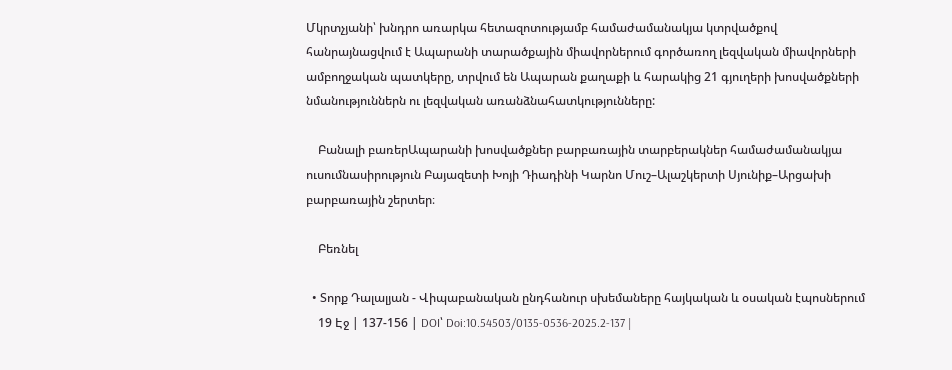Մկրտչյանի՝ խնդրո առարկա հետազոտությամբ համաժամանակյա կտրվածքով հանրայնացվում է Ապարանի տարածքային միավորներում գործառող լեզվական միավորների ամբողջական պատկերը, տրվում են Ապարան քաղաքի և հարակից 21 գյուղերի խոսվածքների նմանություններն ու լեզվական առանձնահատկությունները:

    Բանալի բառերԱպարանի խոսվածքներ բարբառային տարբերակներ համաժամանակյա ուսումնասիրություն Բայազետի Խոյի Դիադինի Կարնո Մուշ–Ալաշկերտի Սյունիք–Արցախի բարբառային շերտեր։

    Բեռնել

  • Տորք Դալալյան - Վիպաբանական ընդհանուր սխեմաները հայկական և օսական էպոսներում
    19 Էջ | 137-156 | DOI՝ Doi:10.54503/0135-0536-2025.2-137 |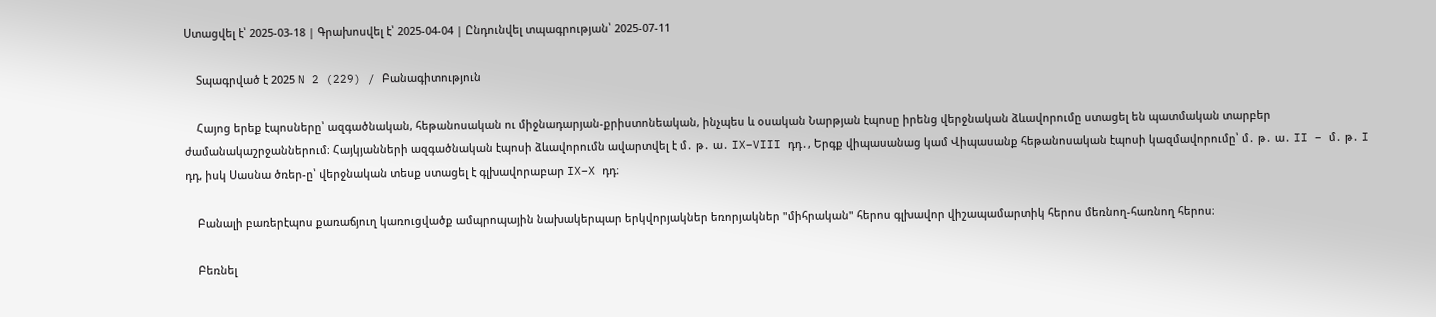Ստացվել է՝ 2025-03-18 | Գրախոսվել է՝ 2025-04-04 | Ընդունվել տպագրության՝ 2025-07-11

    Տպագրված է 2025 N 2 (229) / Բանագիտություն

    Հայոց երեք էպոսները՝ ազգածնական, հեթանոսական ու միջնադարյան-քրիստոնեական, ինչպես և օսական Նարթյան էպոսը իրենց վերջնական ձևավորումը ստացել են պատմական տարբեր ժամանակաշրջաններում։ Հայկյանների ազգածնական էպոսի ձևավորումն ավարտվել է մ․ թ․ ա․ IX–VIII դդ․, Երգք վիպասանաց կամ Վիպասանք հեթանոսական էպոսի կազմավորումը՝ մ․ թ․ ա․ II – մ․ թ․ I դդ, իսկ Սասնա ծռեր-ը՝ վերջնական տեսք ստացել է գլխավորաբար IX–X դդ։

    Բանալի բառերէպոս քառաճյուղ կառուցվածք ամպրոպային նախակերպար երկվորյակներ եռորյակներ "միհրական" հերոս գլխավոր վիշապամարտիկ հերոս մեռնող-հառնող հերոս։

    Բեռնել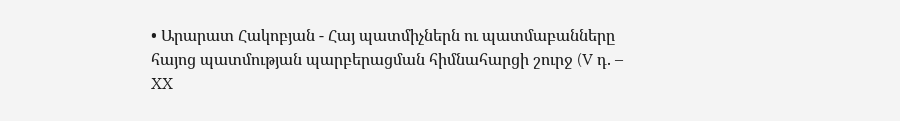• Արարատ Հակոբյան - Հայ պատմիչներն ու պատմաբանները հայոց պատմության պարբերացման հիմնահարցի շուրջ (V դ. – XX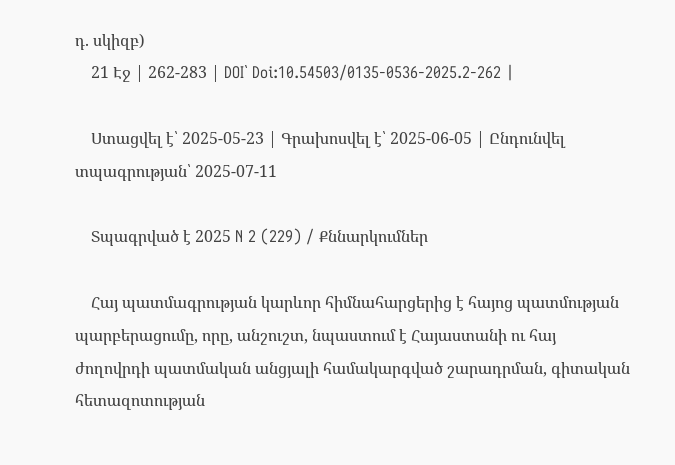դ. սկիզբ)
    21 Էջ | 262-283 | DOI՝ Doi:10.54503/0135-0536-2025.2-262 |

    Ստացվել է՝ 2025-05-23 | Գրախոսվել է՝ 2025-06-05 | Ընդունվել տպագրության՝ 2025-07-11

    Տպագրված է 2025 N 2 (229) / Քննարկումներ

    Հայ պատմագրության կարևոր հիմնահարցերից է հայոց պատմության պարբերացումը, որը, անշուշտ, նպաստում է Հայաստանի ու հայ ժողովրդի պատմական անցյալի համակարգված շարադրման, գիտական հետազոտության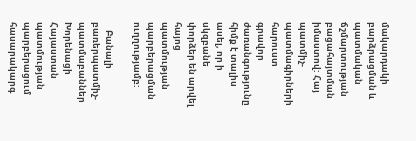մակարդակի բարձրացման և պատմական ճշմարտության բացահայտման իմաստով: Հայ պատմիչ-պատմագիրների հարուստ գրավոր ժառանգությունը հիմք է տալիս ասել, որ ի սկզբանե փորձեր են արվել հայոց պատմության պարբերացման ուղղությամբ:

    Բանալի բառերպատմիչ-պատմաբաններ Խորենացի Հայաստան պատմության պարբերացում հասարակարգ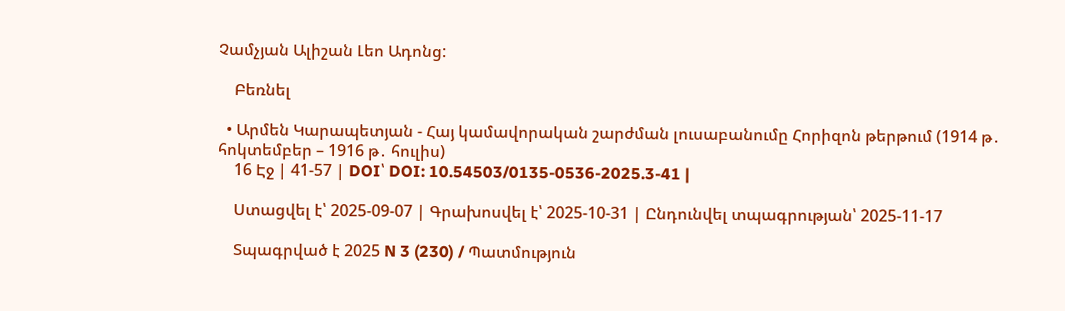Չամչյան Ալիշան Լեո Ադոնց:

    Բեռնել

  • Արմեն Կարապետյան - Հայ կամավորական շարժման լուսաբանումը Հորիզոն թերթում (1914 թ․ հոկտեմբեր – 1916 թ․ հուլիս)
    16 Էջ | 41-57 | DOI՝ DOI: 10.54503/0135-0536-2025.3-41 |

    Ստացվել է՝ 2025-09-07 | Գրախոսվել է՝ 2025-10-31 | Ընդունվել տպագրության՝ 2025-11-17

    Տպագրված է 2025 N 3 (230) / Պատմություն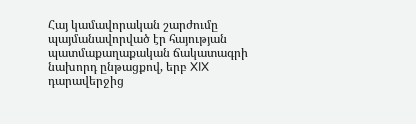Հայ կամավորական շարժումը պայմանավորված էր հայության պատմաքաղաքական ճակատագրի նախորդ ընթացքով, երբ XIX դարավերջից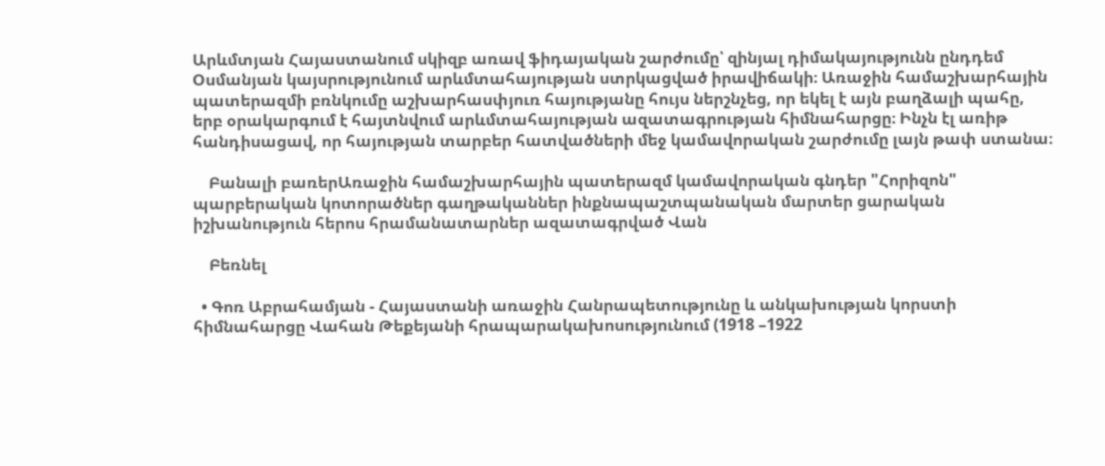Արևմտյան Հայաստանում սկիզբ առավ ֆիդայական շարժումը՝ զինյալ դիմակայությունն ընդդեմ Օսմանյան կայսրությունում արևմտահայության ստրկացված իրավիճակի։ Առաջին համաշխարհային պատերազմի բռնկումը աշխարհասփյուռ հայությանը հույս ներշնչեց, որ եկել է այն բաղձալի պահը, երբ օրակարգում է հայտնվում արևմտահայության ազատագրության հիմնահարցը։ Ինչն էլ առիթ հանդիսացավ, որ հայության տարբեր հատվածների մեջ կամավորական շարժումը լայն թափ ստանա։

    Բանալի բառերԱռաջին համաշխարհային պատերազմ կամավորական գնդեր "Հորիզոն" պարբերական կոտորածներ գաղթականներ ինքնապաշտպանական մարտեր ցարական իշխանություն հերոս հրամանատարներ ազատագրված Վան

    Բեռնել

  • Գոռ Աբրահամյան - Հայաստանի առաջին Հանրապետությունը և անկախության կորստի հիմնահարցը Վահան Թեքեյանի հրապարակախոսությունում (1918 –1922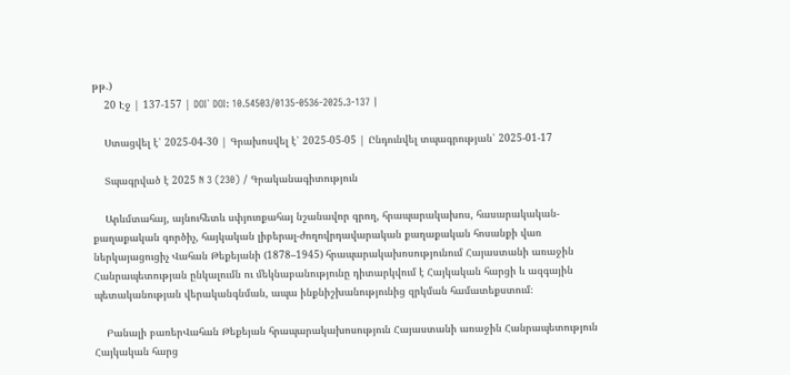թթ.)
    20 Էջ | 137-157 | DOI՝ DOI: 10.54503/0135-0536-2025.3-137 |

    Ստացվել է՝ 2025-04-30 | Գրախոսվել է՝ 2025-05-05 | Ընդունվել տպագրության՝ 2025-01-17

    Տպագրված է 2025 N 3 (230) / Գրականագիտություն

    Արևմտահայ, այնուհետև սփյուռքահայ նշանավոր գրող, հրապարակախոս, հասարակական-քաղաքական գործիչ, հայկական լիբերալ-ժողովրդավարական քաղաքական հոսանքի վառ ներկայացուցիչ Վահան Թեքեյանի (1878–1945) հրապարակախոսությունում Հայաստանի առաջին Հանրապետության ընկալումն ու մեկնաբանությունը դիտարկվում է Հայկական հարցի և ազգային պետականության վերականգնման, ապա ինքնիշխանությունից զրկման համատեքստում։

    Բանալի բառերՎահան Թեքեյան հրապարակախոսություն Հայաստանի առաջին Հանրապետություն Հայկական հարց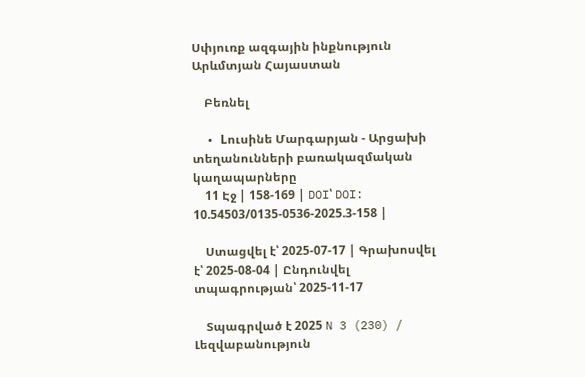Սփյուռք ազգային ինքնություն Արևմտյան Հայաստան

    Բեռնել

  • Lուսինե Մարգարյան - Արցախի տեղանունների բառակազմական կաղապարները
    11 Էջ | 158-169 | DOI՝ DOI: 10.54503/0135-0536-2025.3-158 |

    Ստացվել է՝ 2025-07-17 | Գրախոսվել է՝ 2025-08-04 | Ընդունվել տպագրության՝ 2025-11-17

    Տպագրված է 2025 N 3 (230) / Լեզվաբանություն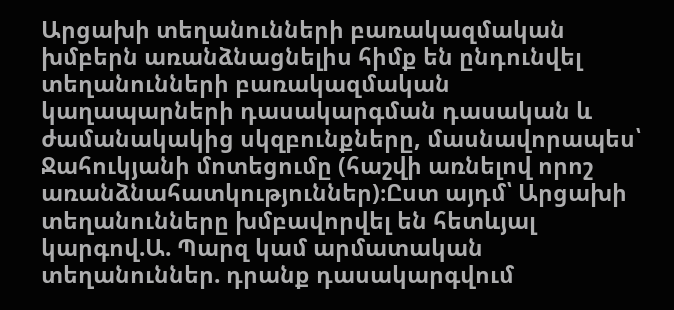Արցախի տեղանունների բառակազմական խմբերն առանձնացնելիս հիմք են ընդունվել տեղանունների բառակազմական կաղապարների դասակարգման դասական և ժամանակակից սկզբունքները, մասնավորապես՝ Ջահուկյանի մոտեցումը (հաշվի առնելով որոշ առանձնահատկություններ)։Ըստ այդմ՝ Արցախի տեղանունները խմբավորվել են հետևյալ կարգով.Ա. Պարզ կամ արմատական տեղանուններ. դրանք դասակարգվում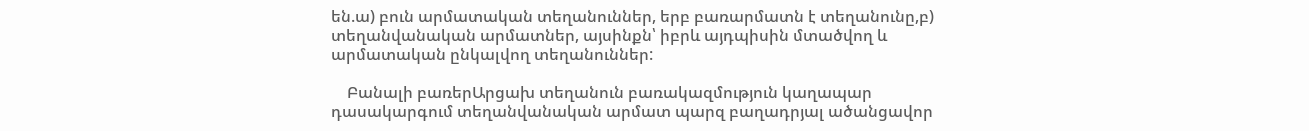են.ա) բուն արմատական տեղանուններ, երբ բառարմատն է տեղանունը,բ) տեղանվանական արմատներ, այսինքն՝ իբրև այդպիսին մտածվող և արմատական ընկալվող տեղանուններ:

    Բանալի բառերԱրցախ տեղանուն բառակազմություն կաղապար դասակարգում տեղանվանական արմատ պարզ բաղադրյալ ածանցավոր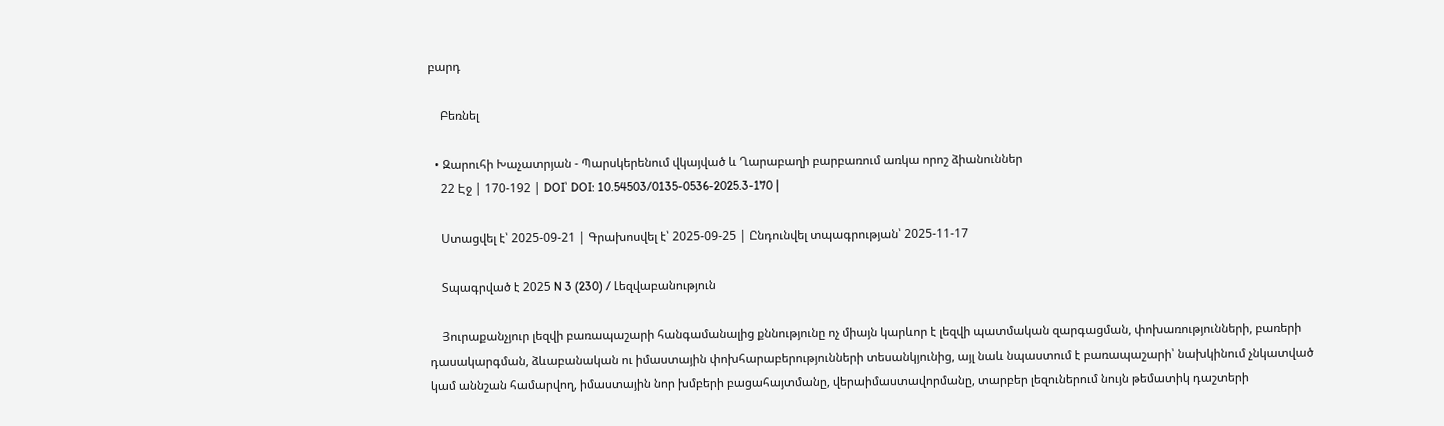բարդ

    Բեռնել

  • Զարուհի Խաչատրյան - Պարսկերենում վկայված և Ղարաբաղի բարբառում առկա որոշ ձիանուններ
    22 Էջ | 170-192 | DOI՝ DOI: 10.54503/0135-0536-2025.3-170 |

    Ստացվել է՝ 2025-09-21 | Գրախոսվել է՝ 2025-09-25 | Ընդունվել տպագրության՝ 2025-11-17

    Տպագրված է 2025 N 3 (230) / Լեզվաբանություն

    Յուրաքանչյուր լեզվի բառապաշարի հանգամանալից քննությունը ոչ միայն կարևոր է լեզվի պատմական զարգացման, փոխառությունների, բառերի դասակարգման, ձևաբանական ու իմաստային փոխհարաբերությունների տեսանկյունից, այլ նաև նպաստում է բառապաշարի՝ նախկինում չնկատված կամ աննշան համարվող, իմաստային նոր խմբերի բացահայտմանը, վերաիմաստավորմանը, տարբեր լեզուներում նույն թեմատիկ դաշտերի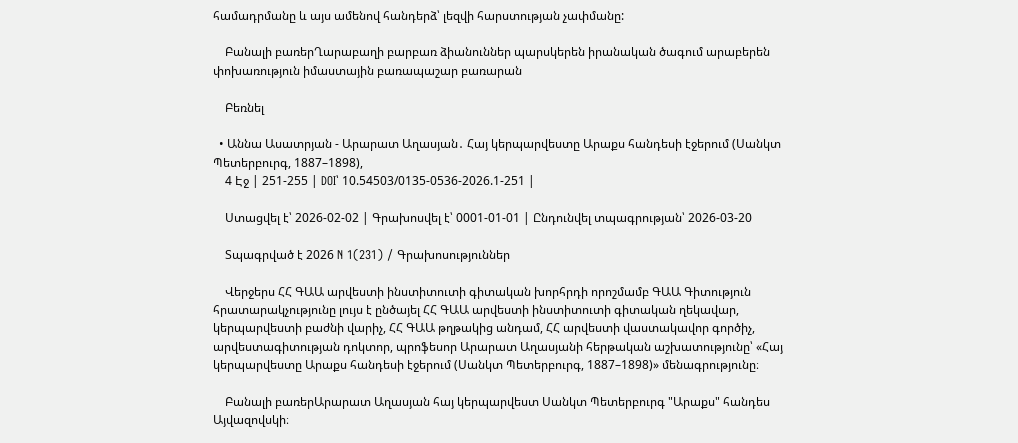համադրմանը և այս ամենով հանդերձ՝ լեզվի հարստության չափմանը:

    Բանալի բառերՂարաբաղի բարբառ ձիանուններ պարսկերեն իրանական ծագում արաբերեն փոխառություն իմաստային բառապաշար բառարան

    Բեռնել

  • Աննա Ասատրյան - Արարատ Աղասյան․ Հայ կերպարվեստը Արաքս հանդեսի էջերում (Սանկտ Պետերբուրգ, 1887–1898),
    4 Էջ | 251-255 | DOI՝ 10.54503/0135-0536-2026.1-251 |

    Ստացվել է՝ 2026-02-02 | Գրախոսվել է՝ 0001-01-01 | Ընդունվել տպագրության՝ 2026-03-20

    Տպագրված է 2026 N 1(231) / Գրախոսություններ

    Վերջերս ՀՀ ԳԱԱ արվեստի ինստիտուտի գիտական խորհրդի որոշմամբ ԳԱԱ Գիտություն հրատարակչությունը լույս է ընծայել ՀՀ ԳԱԱ արվեստի ինստիտուտի գիտական ղեկավար, կերպարվեստի բաժնի վարիչ, ՀՀ ԳԱԱ թղթակից անդամ, ՀՀ արվեստի վաստակավոր գործիչ, արվեստագիտության դոկտոր, պրոֆեսոր Արարատ Աղասյանի հերթական աշխատությունը՝ «Հայ կերպարվեստը Արաքս հանդեսի էջերում (Սանկտ Պետերբուրգ, 1887–1898)» մենագրությունը։

    Բանալի բառերԱրարատ Աղասյան հայ կերպարվեստ Սանկտ Պետերբուրգ "Արաքս" հանդես Այվազովսկի։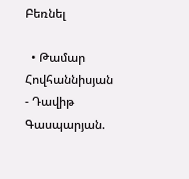Բեռնել

  • Թամար Հովհաննիսյան - Դավիթ Գասպարյան.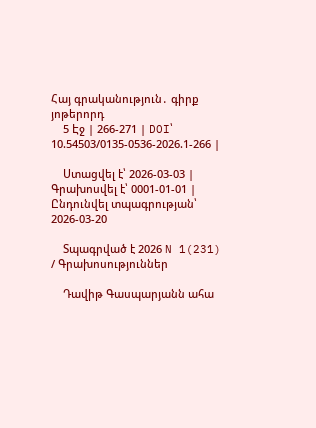Հայ գրականություն․ գիրք յոթերորդ
    5 Էջ | 266-271 | DOI՝ 10.54503/0135-0536-2026.1-266 |

    Ստացվել է՝ 2026-03-03 | Գրախոսվել է՝ 0001-01-01 | Ընդունվել տպագրության՝ 2026-03-20

    Տպագրված է 2026 N 1(231) / Գրախոսություններ

    Դավիթ Գասպարյանն ահա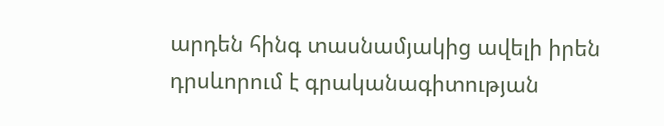արդեն հինգ տասնամյակից ավելի իրեն դրսևորում է գրականագիտության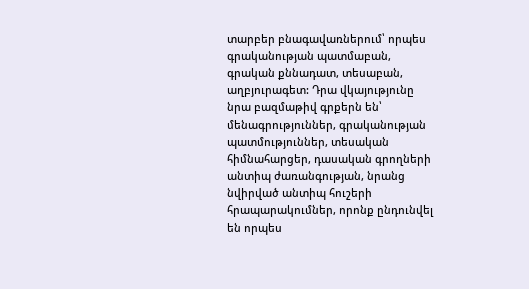տարբեր բնագավառներում՝ որպես գրականության պատմաբան, գրական քննադատ, տեսաբան, աղբյուրագետ: Դրա վկայությունը նրա բազմաթիվ գրքերն են՝ մենագրություններ, գրականության պատմություններ, տեսական հիմնահարցեր, դասական գրողների անտիպ ժառանգության, նրանց նվիրված անտիպ հուշերի հրապարակումներ, որոնք ընդունվել են որպես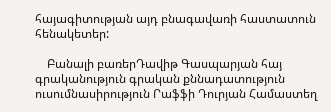հայագիտության այդ բնագավառի հաստատուն հենակետեր:

    Բանալի բառերԴավիթ Գասպարյան հայ գրականություն գրական քննադատություն ուսումնասիրություն Րաֆֆի Դուրյան Համաստեղ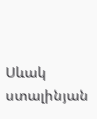Սևակ ստալինյան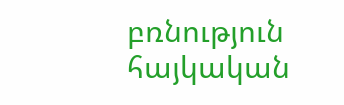բռնություն հայկական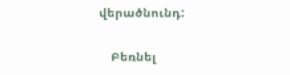վերածնունդ:

    Բեռնել